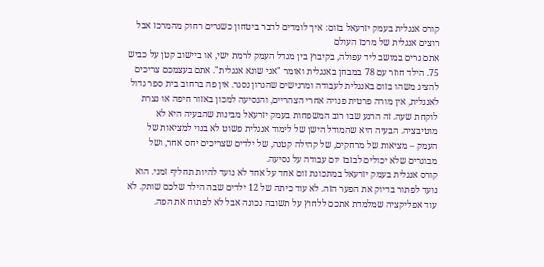קורס אנגלית בעמק יזרעאל בזום: איך לומדים לדבר ביטחון כשגרים רחוק מהמרכז אבל רוצים אנגלית של מרכז העולם
אתם גרים במושב ליד עפולה, בקיבוץ בין מגדל העמק לרמת ישי, או ביישוב קטן על כביש 75. הילד חוזר עם 78 במבחן באנגלית ואומר "אני שונא אנגלית". אתם בעצמכם צריכים להציג משהו בזום באנגלית לעבודה ומרגישים שהגרון נסגר. אין פה ברחוב בית ספר גדול לאנגלית, אין מורה פרטית פנויה אחרי הצהריים, והנסיעה למכון באזור חיפה או נצרת לוקחת שעה. זה הרגע שבו רוב המשפחות בעמק יזרעאל מבינות שהבעיה היא לא מוטיבציה. הבעיה היא שהמודל הישן של לימוד אנגלית פשוט לא בנוי למציאות של העמק – מציאות של מרחקים, של קהילה קטנה, של ילדים שצריכים יחס אחר, ושל מבוגרים שלא יכולים לבזבז יום עבודה על נסיעה.
קורס אנגלית בעמק יזרעאל במתכונת זום אחד על אחד לא נועד להיות תחליף זמני. הוא נועד לפתור בדיוק את הפער הזה. לא עוד כיתה של 12 ילדים שבה הילד שלכם שותק. לא עוד אפליקציה שמלמדת אתכם ללחוץ על תשובה נכונה אבל לא לפתוח את הפה.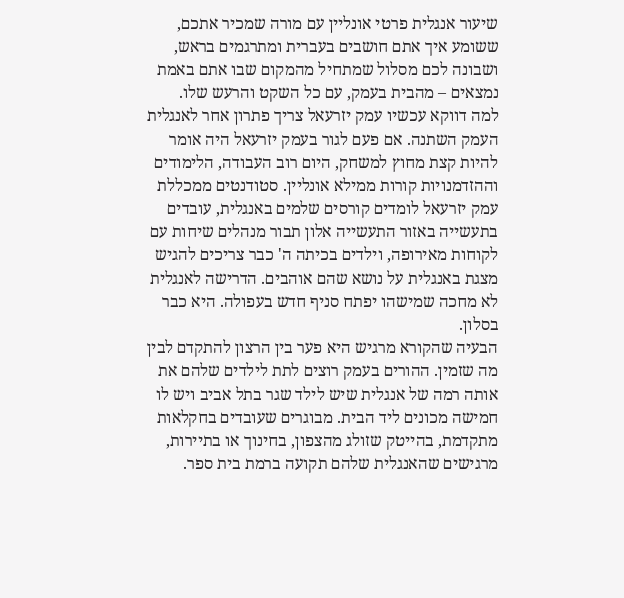שיעור אנגלית פרטי אונליין עם מורה שמכיר אתכם, ששומע איך אתם חושבים בעברית ומתרגמים בראש, ושבונה לכם מסלול שמתחיל מהמקום שבו אתם באמת נמצאים – מהבית בעמק, עם כל השקט והרעש שלו.
למה דווקא עכשיו עמק יזרעאל צריך פתרון אחר לאנגלית
העמק השתנה. אם פעם לגור בעמק יזרעאל היה אומר להיות קצת מחוץ למשחק, היום רוב העבודה, הלימודים וההזדמנויות קורות ממילא אונליין. סטודנטים ממכללת עמק יזרעאל לומדים קורסים שלמים באנגלית, עובדים בתעשייה באזור התעשייה אלון תבור מנהלים שיחות עם לקוחות מאירופה, וילדים בכיתה ה' כבר צריכים להגיש מצגת באנגלית על נושא שהם אוהבים. הדרישה לאנגלית לא מחכה שמישהו יפתח סניף חדש בעפולה. היא כבר בסלון.
הבעיה שהקורא מרגיש היא פער בין הרצון להתקדם לבין מה שזמין. ההורים בעמק רוצים לתת לילדים שלהם את אותה רמה של אנגלית שיש לילד שגר בתל אביב ויש לו חמישה מכונים ליד הבית. מבוגרים שעובדים בחקלאות מתקדמת, בהייטק שזולג מהצפון, בחינוך או בתיירות, מרגישים שהאנגלית שלהם תקועה ברמת בית ספר.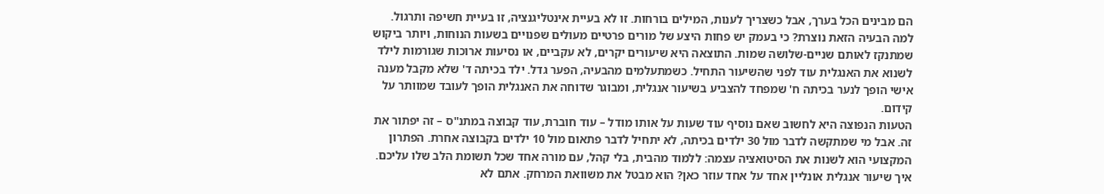הם מבינים הכל בערך, אבל כשצריך לענות, המילים בורחות. זו לא בעיית אינטליגנציה, זו בעיית חשיפה ותרגול.
למה הבעיה הזאת נוצרת? כי בעמק יש פחות היצע של מורים פרטיים מעולים שפנויים בשעות הנוחות, ויותר ביקוש שמתנקז לאותם שניים-שלושה שמות. התוצאה היא שיעורים יקרים, לא עקביים, או נסיעות ארוכות שגורמות לילד לשנוא את האנגלית עוד לפני שהשיעור התחיל. כשמתעלמים מהבעיה, הפער גדל. ילד בכיתה ד' שלא מקבל מענה אישי הופך לנער בכיתה ח' שמפחד להצביע בשיעור אנגלית, ומבוגר שדוחה את האנגלית הופך לעובד שמוותר על קידום.
הטעות הנפוצה היא לחשוב שאם נוסיף עוד שעות על אותו מודל – עוד חוברת, עוד קבוצה במתנ"ס – זה יפתור את זה. אבל מי שמתקשה לדבר מול 30 ילדים בכיתה, לא יתחיל לדבר פתאום מול 10 ילדים בקבוצה אחרת. הפתרון המקצועי הוא לשנות את הסיטואציה עצמה: ללמוד מהבית, בלי קהל, עם מורה אחד שכל תשומת הלב שלו עליכם.
איך שיעור אנגלית אונליין אחד על אחד עוזר כאן? הוא מבטל את משוואת המרחק. אתם לא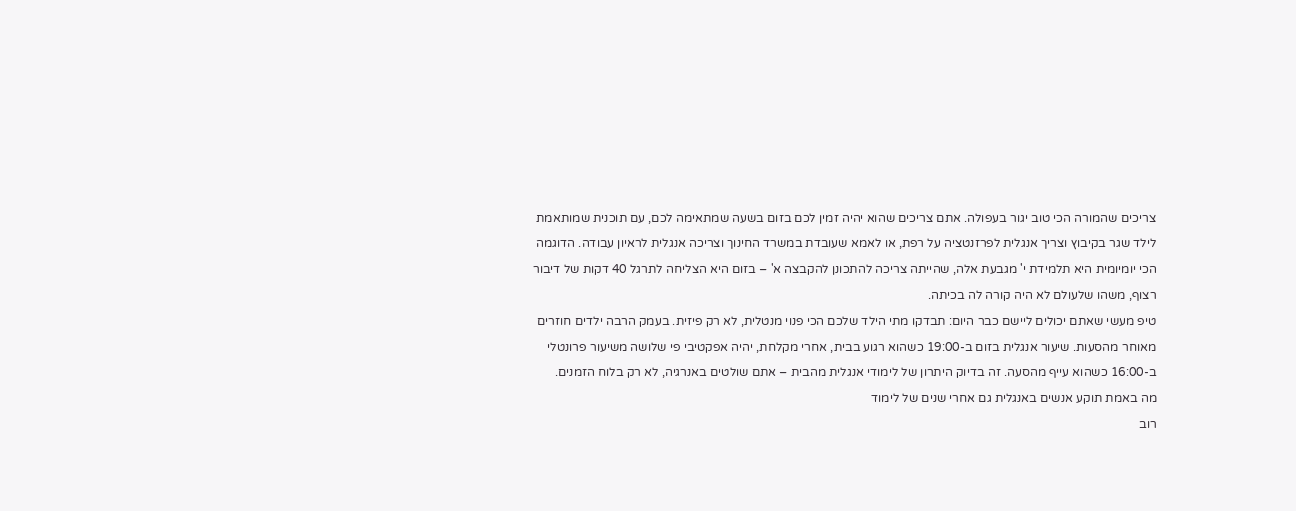צריכים שהמורה הכי טוב יגור בעפולה. אתם צריכים שהוא יהיה זמין לכם בזום בשעה שמתאימה לכם, עם תוכנית שמותאמת לילד שגר בקיבוץ וצריך אנגלית לפרזנטציה על רפת, או לאמא שעובדת במשרד החינוך וצריכה אנגלית לראיון עבודה. הדוגמה הכי יומיומית היא תלמידת י' מגבעת אלה, שהייתה צריכה להתכונן להקבצה א' – בזום היא הצליחה לתרגל 40 דקות של דיבור רצוף, משהו שלעולם לא היה קורה לה בכיתה.
טיפ מעשי שאתם יכולים ליישם כבר היום: תבדקו מתי הילד שלכם הכי פנוי מנטלית, לא רק פיזית. בעמק הרבה ילדים חוזרים מאוחר מהסעות. שיעור אנגלית בזום ב-19:00 כשהוא רגוע בבית, אחרי מקלחת, יהיה אפקטיבי פי שלושה משיעור פרונטלי ב-16:00 כשהוא עייף מהסעה. זה בדיוק היתרון של לימודי אנגלית מהבית – אתם שולטים באנרגיה, לא רק בלוח הזמנים.
מה באמת תוקע אנשים באנגלית גם אחרי שנים של לימוד
רוב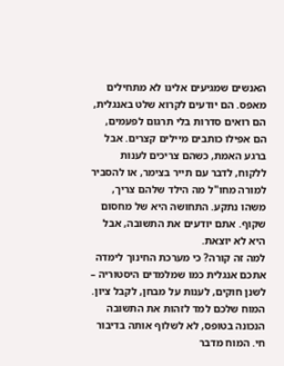האנשים שמגיעים אלינו לא מתחילים מאפס. הם יודעים לקרוא שלט באנגלית, הם רואים סדרות בלי תרגום לפעמים, הם אפילו כותבים מיילים קצרים. אבל ברגע האמת, כשהם צריכים לענות ללקוח, לדבר עם תייר בצימר, או להסביר למורה מחו"ל מה הילד שלהם צריך, משהו נתקע. התחושה היא של מחסום שקוף. אתם יודעים את התשובה, אבל היא לא יוצאת.
למה זה קורה? כי מערכת החינוך לימדה אתכם אנגלית כמו שמלמדים היסטוריה – לשנן חוקים, לענות על מבחן, לקבל ציון. המוח שלכם למד לזהות את התשובה הנכונה בטופס, לא לשלוף אותה בדיבור חי. המוח מדבר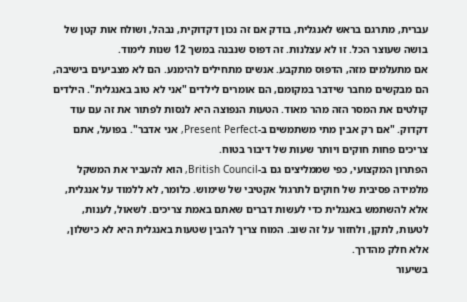עברית, מתרגם בראש לאנגלית, בודק אם זה נכון דקדוקית, נבהל, ושולח אות קטן של בושה שעוצר הכל. זו לא עצלנות. זה דפוס שנבנה במשך 12 שנות לימוד.
אם מתעלמים מזה, הדפוס מתקבע. אנשים מתחילים להימנע. הם לא מצביעים בישיבה, הם מבקשים מחבר שידבר במקומם, הם אומרים לילדים "אני לא טוב באנגלית". הילדים קולטים את המסר הזה מהר מאוד. הטעות הנפוצה היא לנסות לפתור את זה עם עוד דקדוק. "אם רק אבין מתי משתמשים ב-Present Perfect, אני אדבר". בפועל, אתם צריכים פחות חוקים ויותר שעות של דיבור בטוח.
הפתרון המקצועי, כפי שממליצים גם ב-British Council, הוא להעביר את המשקל מלמידה פסיבית של חוקים לתרגול אקטיבי של שימוש. כלומר, לא ללמוד על אנגלית, אלא להשתמש באנגלית כדי לעשות דברים שאתם באמת צריכים. לשאול, לענות, לטעות, לתקן, ולחזור על זה שוב. המוח צריך להבין שטעות באנגלית היא לא כישלון, אלא חלק מהדרך.
בשיעור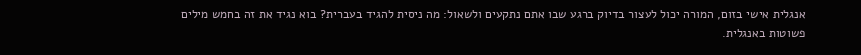אנגלית אישי בזום, המורה יכול לעצור בדיוק ברגע שבו אתם נתקעים ולשאול: מה ניסית להגיד בעברית? בוא נגיד את זה בחמש מילים פשוטות באנגלית.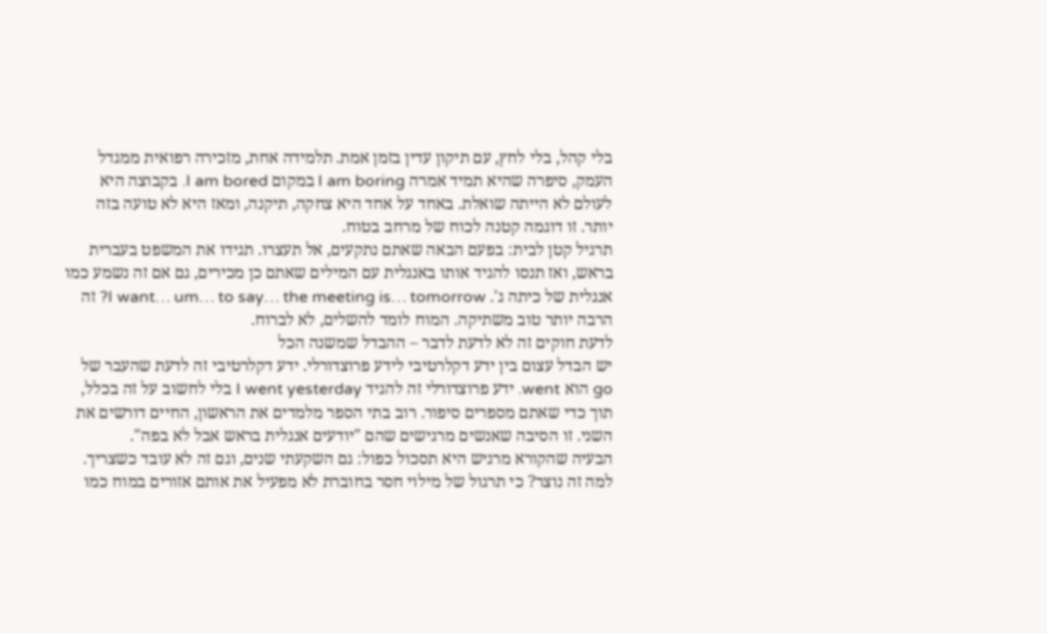בלי קהל, בלי לחץ, עם תיקון עדין בזמן אמת. תלמידה אחת, מזכירה רפואית ממגדל העמק, סיפרה שהיא תמיד אמרה I am boring במקום I am bored. בקבוצה היא לעולם לא הייתה שואלת. באחד על אחד היא צחקה, תיקנה, ומאז היא לא טועה בזה יותר. זו דוגמה קטנה לכוח של מרחב בטוח.
תרגיל קטן לבית: בפעם הבאה שאתם נתקעים, אל תעצרו. תגידו את המשפט בעברית בראש, ואז תנסו להגיד אותו באנגלית עם המילים שאתם כן מכירים, גם אם זה נשמע כמו אנגלית של כיתה ג'. I want… um… to say… the meeting is… tomorrow? זה הרבה יותר טוב משתיקה. המוח לומד להשלים, לא לברוח.
לדעת חוקים זה לא לדעת לדבר – ההבדל שמשנה הכל
יש הבדל עצום בין ידע דקלרטיבי לידע פרוצדורלי. ידע דקלרטיבי זה לדעת שהעבר של go הוא went. ידע פרוצדורלי זה להגיד I went yesterday בלי לחשוב על זה בכלל, תוך כדי שאתם מספרים סיפור. רוב בתי הספר מלמדים את הראשון, החיים דורשים את השני. זו הסיבה שאנשים מרגישים שהם "יודעים אנגלית בראש אבל לא בפה".
הבעיה שהקורא מרגיש היא תסכול כפול: גם השקעתי שנים, וגם זה לא עובד כשצריך. למה זה נוצר? כי תרגול של מילוי חסר בחוברת לא מפעיל את אותם אזורים במוח כמו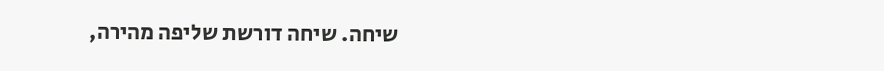שיחה. שיחה דורשת שליפה מהירה,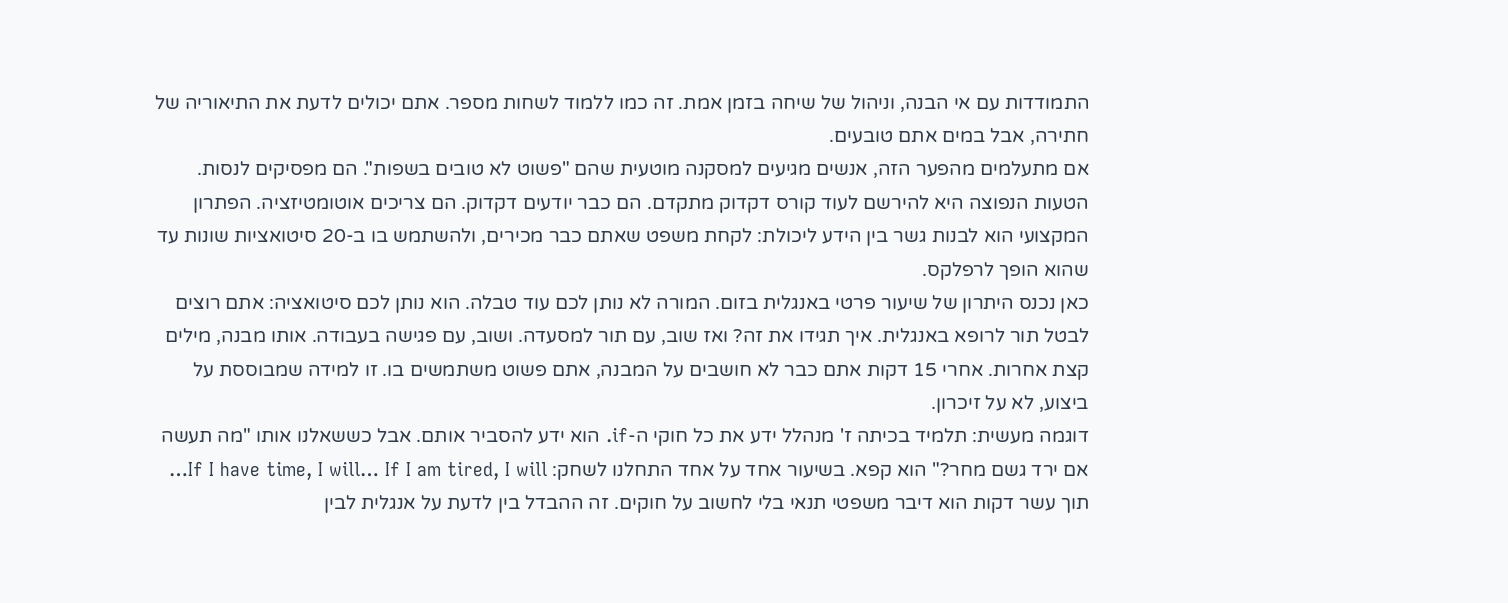התמודדות עם אי הבנה, וניהול של שיחה בזמן אמת. זה כמו ללמוד לשחות מספר. אתם יכולים לדעת את התיאוריה של חתירה, אבל במים אתם טובעים.
אם מתעלמים מהפער הזה, אנשים מגיעים למסקנה מוטעית שהם "פשוט לא טובים בשפות". הם מפסיקים לנסות. הטעות הנפוצה היא להירשם לעוד קורס דקדוק מתקדם. הם כבר יודעים דקדוק. הם צריכים אוטומטיזציה. הפתרון המקצועי הוא לבנות גשר בין הידע ליכולת: לקחת משפט שאתם כבר מכירים, ולהשתמש בו ב-20 סיטואציות שונות עד שהוא הופך לרפלקס.
כאן נכנס היתרון של שיעור פרטי באנגלית בזום. המורה לא נותן לכם עוד טבלה. הוא נותן לכם סיטואציה: אתם רוצים לבטל תור לרופא באנגלית. איך תגידו את זה? ואז שוב, עם תור למסעדה. ושוב, עם פגישה בעבודה. אותו מבנה, מילים קצת אחרות. אחרי 15 דקות אתם כבר לא חושבים על המבנה, אתם פשוט משתמשים בו. זו למידה שמבוססת על ביצוע, לא על זיכרון.
דוגמה מעשית: תלמיד בכיתה ז' מנהלל ידע את כל חוקי ה-if. הוא ידע להסביר אותם. אבל כששאלנו אותו "מה תעשה אם ירד גשם מחר?" הוא קפא. בשיעור אחד על אחד התחלנו לשחק: If I have time, I will… If I am tired, I will… תוך עשר דקות הוא דיבר משפטי תנאי בלי לחשוב על חוקים. זה ההבדל בין לדעת על אנגלית לבין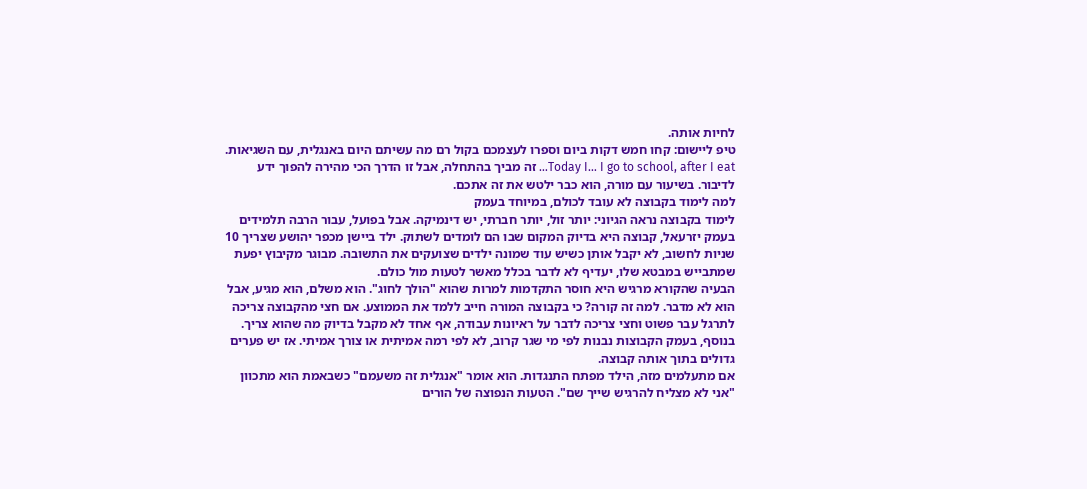לחיות אותה.
טיפ ליישום: קחו חמש דקות ביום וספרו לעצמכם בקול רם מה עשיתם היום באנגלית, עם השגיאות. Today I… I go to school, after I eat… זה מביך בהתחלה, אבל זו הדרך הכי מהירה להפוך ידע לדיבור. בשיעור עם מורה, הוא כבר ילטש את זה אתכם.
למה לימוד בקבוצה לא עובד לכולם, במיוחד בעמק
לימוד בקבוצה נראה הגיוני: יותר זול, יותר חברתי, יש דינמיקה. אבל בפועל, עבור הרבה תלמידים בעמק יזרעאל, קבוצה היא בדיוק המקום שבו הם לומדים לשתוק. ילד ביישן מכפר יהושע שצריך 10 שניות לחשוב, לא יקבל אותן כשיש עוד שמונה ילדים שצועקים את התשובה. מבוגר מקיבוץ יפעת שמתבייש במבטא שלו, יעדיף לא לדבר בכלל מאשר לטעות מול כולם.
הבעיה שהקורא מרגיש היא חוסר התקדמות למרות שהוא "הולך לחוג". הוא משלם, הוא מגיע, אבל הוא לא מדבר. למה זה קורה? כי בקבוצה המורה חייב ללמד את הממוצע. אם חצי מהקבוצה צריכה לתרגל עבר פשוט וחצי צריכה לדבר על ראיונות עבודה, אף אחד לא מקבל בדיוק מה שהוא צריך. בנוסף, בעמק הקבוצות נבנות לפי מי שגר קרוב, לא לפי רמה אמיתית או צורך אמיתי. אז יש פערים גדולים בתוך אותה קבוצה.
אם מתעלמים מזה, הילד מפתח התנגדות. הוא אומר "אנגלית זה משעמם" כשבאמת הוא מתכוון "אני לא מצליח להרגיש שייך שם". הטעות הנפוצה של הורים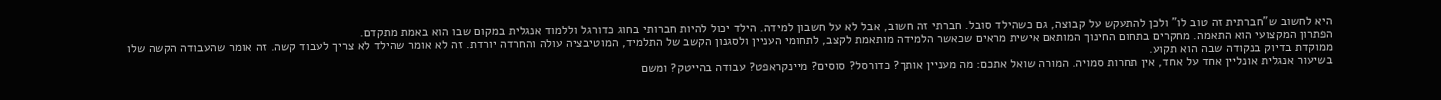היא לחשוב ש"חברתית זה טוב לו" ולכן להתעקש על קבוצה, גם כשהילד סובל. חברתי זה חשוב, אבל לא על חשבון למידה. הילד יכול להיות חברותי בחוג כדורגל וללמוד אנגלית במקום שבו הוא באמת מתקדם.
הפתרון המקצועי הוא התאמה. מחקרים בתחום החינוך המותאם אישית מראים שכאשר הלמידה מותאמת לקצב, לתחומי העניין ולסגנון הקשב של התלמיד, המוטיבציה עולה והחרדה יורדת. זה לא אומר שהילד לא צריך לעבוד קשה. זה אומר שהעבודה הקשה שלו ממוקדת בדיוק בנקודה שבה הוא תקוע.
בשיעור אנגלית אונליין אחד על אחד, אין תחרות סמויה. המורה שואל אתכם: מה מעניין אותך? כדורסל? סוסים? מיינקראפט? עבודה בהייטק? ומשם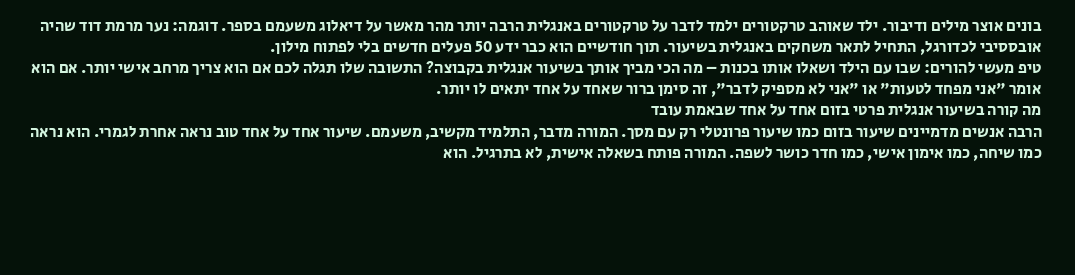בונים אוצר מילים ודיבור. ילד שאוהב טרקטורים ילמד לדבר על טרקטורים באנגלית הרבה יותר מהר מאשר על דיאלוג משעמם בספר. דוגמה: נער מרמת דוד שהיה אובססיבי לכדורגל, התחיל לתאר משחקים באנגלית בשיעור. תוך חודשיים הוא כבר ידע 50 פעלים חדשים בלי לפתוח מילון.
טיפ מעשי להורים: שבו עם הילד ושאלו אותו בכנות – מה הכי מביך אותך בשיעור אנגלית בקבוצה? התשובה שלו תגלה לכם אם הוא צריך מרחב אישי יותר. אם הוא אומר "אני מפחד לטעות" או "אני לא מספיק לדבר", זה סימן ברור שאחד על אחד יתאים לו יותר.
מה קורה בשיעור אנגלית פרטי בזום אחד על אחד שבאמת עובד
הרבה אנשים מדמיינים שיעור בזום כמו שיעור פרונטלי רק עם מסך. המורה מדבר, התלמיד מקשיב, משעמם. שיעור אחד על אחד טוב נראה אחרת לגמרי. הוא נראה כמו שיחה, כמו אימון אישי, כמו חדר כושר לשפה. המורה פותח בשאלה אישית, לא בתרגיל. הוא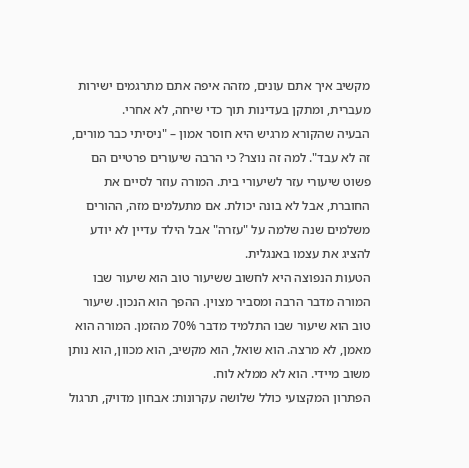מקשיב איך אתם עונים, מזהה איפה אתם מתרגמים ישירות מעברית, ומתקן בעדינות תוך כדי שיחה, לא אחרי.
הבעיה שהקורא מרגיש היא חוסר אמון – "ניסיתי כבר מורים, זה לא עבד". למה זה נוצר? כי הרבה שיעורים פרטיים הם פשוט שיעורי עזר לשיעורי בית. המורה עוזר לסיים את החוברת, אבל לא בונה יכולת. אם מתעלמים מזה, ההורים משלמים שנה שלמה על "עזרה" אבל הילד עדיין לא יודע להציג את עצמו באנגלית.
הטעות הנפוצה היא לחשוב ששיעור טוב הוא שיעור שבו המורה מדבר הרבה ומסביר מצוין. ההפך הוא הנכון. שיעור טוב הוא שיעור שבו התלמיד מדבר 70% מהזמן. המורה הוא מאמן, לא מרצה. הוא שואל, הוא מקשיב, הוא מכוון, הוא נותן משוב מיידי. הוא לא ממלא לוח.
הפתרון המקצועי כולל שלושה עקרונות: אבחון מדויק, תרגול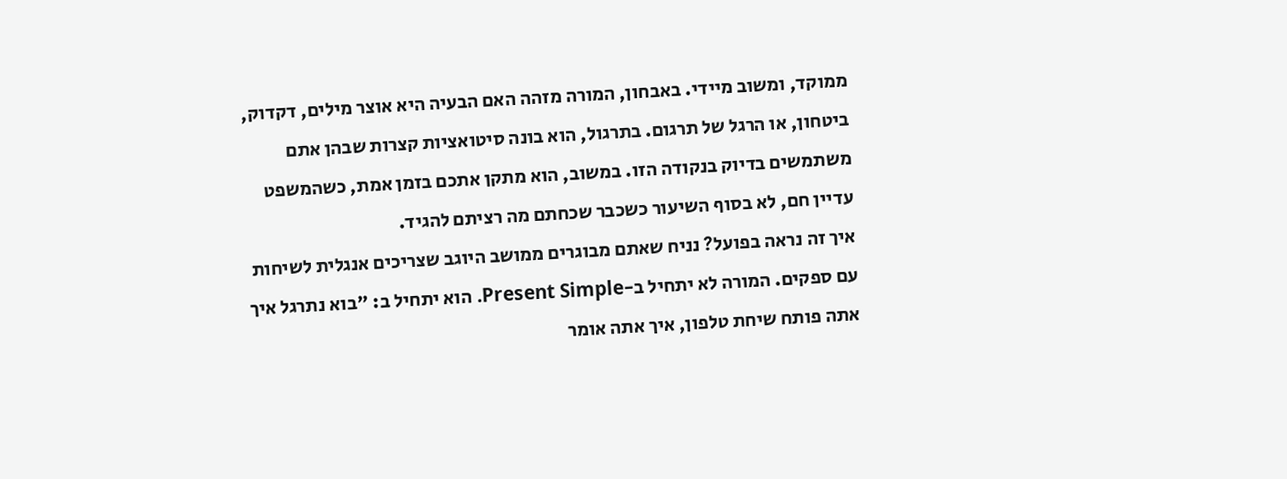ממוקד, ומשוב מיידי. באבחון, המורה מזהה האם הבעיה היא אוצר מילים, דקדוק, ביטחון, או הרגל של תרגום. בתרגול, הוא בונה סיטואציות קצרות שבהן אתם משתמשים בדיוק בנקודה הזו. במשוב, הוא מתקן אתכם בזמן אמת, כשהמשפט עדיין חם, לא בסוף השיעור כשכבר שכחתם מה רציתם להגיד.
איך זה נראה בפועל? נניח שאתם מבוגרים ממושב היוגב שצריכים אנגלית לשיחות עם ספקים. המורה לא יתחיל ב-Present Simple. הוא יתחיל ב: "בוא נתרגל איך אתה פותח שיחת טלפון, איך אתה אומר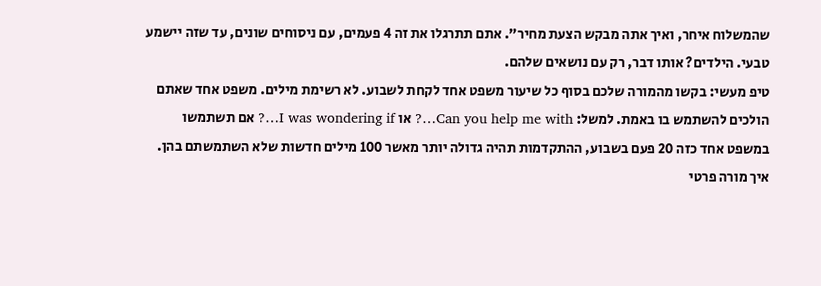שהמשלוח איחר, ואיך אתה מבקש הצעת מחיר". אתם תתרגלו את זה 4 פעמים, עם ניסוחים שונים, עד שזה יישמע טבעי. הילדים? אותו דבר, רק עם נושאים שלהם.
טיפ מעשי: בקשו מהמורה שלכם בסוף כל שיעור משפט אחד לקחת לשבוע. לא רשימת מילים. משפט אחד שאתם הולכים להשתמש בו באמת. למשל: Can you help me with…? או I was wondering if…? אם תשתמשו במשפט אחד כזה 20 פעם בשבוע, ההתקדמות תהיה גדולה יותר מאשר 100 מילים חדשות שלא השתמשתם בהן.
איך מורה פרטי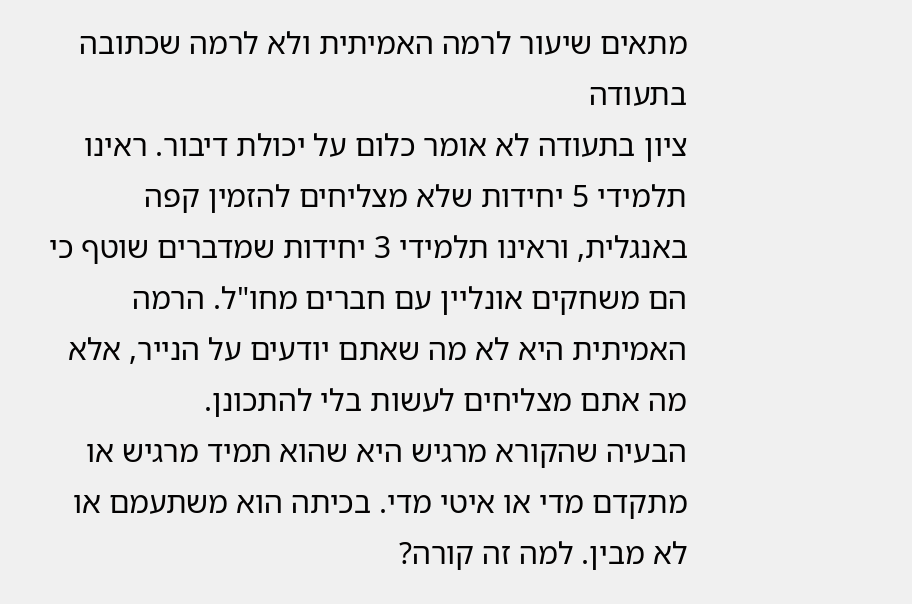מתאים שיעור לרמה האמיתית ולא לרמה שכתובה בתעודה
ציון בתעודה לא אומר כלום על יכולת דיבור. ראינו תלמידי 5 יחידות שלא מצליחים להזמין קפה באנגלית, וראינו תלמידי 3 יחידות שמדברים שוטף כי הם משחקים אונליין עם חברים מחו"ל. הרמה האמיתית היא לא מה שאתם יודעים על הנייר, אלא מה אתם מצליחים לעשות בלי להתכונן.
הבעיה שהקורא מרגיש היא שהוא תמיד מרגיש או מתקדם מדי או איטי מדי. בכיתה הוא משתעמם או לא מבין. למה זה קורה?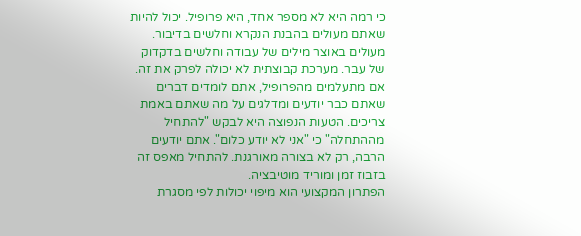כי רמה היא לא מספר אחד, היא פרופיל. יכול להיות שאתם מעולים בהבנת הנקרא וחלשים בדיבור. מעולים באוצר מילים של עבודה וחלשים בדקדוק של עבר. מערכת קבוצתית לא יכולה לפרק את זה.
אם מתעלמים מהפרופיל, אתם לומדים דברים שאתם כבר יודעים ומדלגים על מה שאתם באמת צריכים. הטעות הנפוצה היא לבקש "להתחיל מההתחלה" כי "אני לא יודע כלום". אתם יודעים הרבה, רק לא בצורה מאורגנת. להתחיל מאפס זה בזבוז זמן ומוריד מוטיבציה.
הפתרון המקצועי הוא מיפוי יכולות לפי מסגרת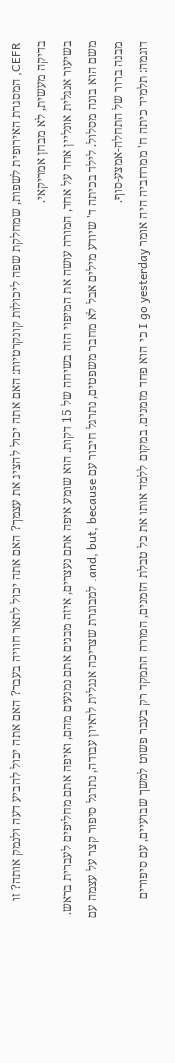CEFR, המסגרת האירופית לשפות, שמחלקת שפה ליכולות קונקרטיות: האם אתה יכול להציג את עצמך? האם אתה יכול לתאר חוויה בעבר? האם אתה יכול להביע דעה ולנמק אותה? זו בדיקה מעשית, לא מבחן אמריקאי.
בשיעור אנגלית אונליין אחד על אחד, המורה עושה את המיפוי הזה בשיחה של 15 דקות. הוא שומע איפה אתם נעצרים, איזה מבנים אתם נמנעים מהם, ואיפה אתם מחליפים לעברית בראש. משם הוא בונה מסלול. לילד בכיתה ד' שיודע מילים אבל לא מחבר משפטים, נתרגל חיבור עם and, but, because. למבוגרת שצריכה אנגלית לראיון עבודה, נתרגל סיפור קצר על עצמה עם מבנה ברור של התחלה-אמצע-סוף.
דוגמה: תלמיד כיתה ח' ממרחביה היה אומר I go yesterday כי הוא פחד מזמנים. במקום ללמד אותו את כל טבלת הזמנים, המורה התמקד רק בעבר פשוט למשך שבועיים, עם סיפורים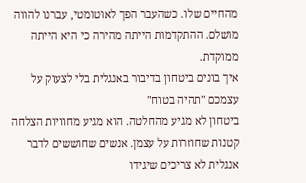מהחיים שלו. כשהעבר הפך לאוטומטי, עברנו להווה מושלם. ההתקדמות הייתה מהירה כי היא הייתה ממוקדת.
איך בונים ביטחון בדיבור באנגלית בלי לצעוק על עצמכם "תהיה בטוח"
ביטחון לא מגיע מהחלטה. הוא מגיע מחוויות הצלחה קטנות שחוזרות על עצמן. אנשים שחוששים לדבר אנגלית לא צריכים שיגידו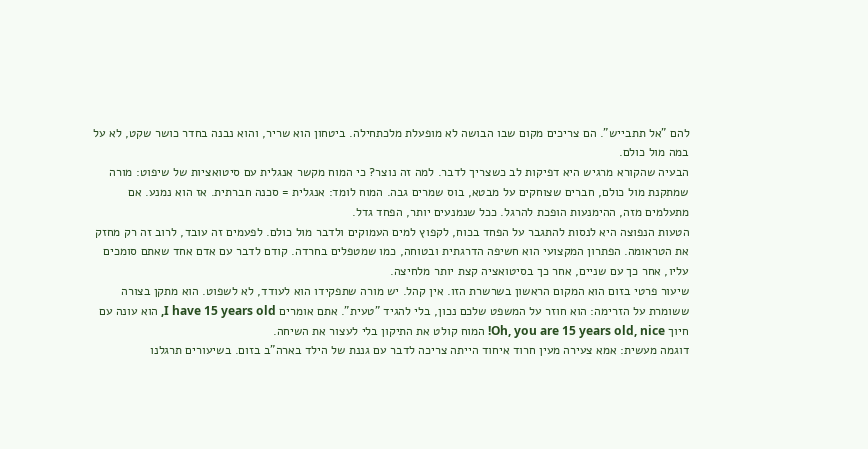להם "אל תתבייש". הם צריכים מקום שבו הבושה לא מופעלת מלכתחילה. ביטחון הוא שריר, והוא נבנה בחדר כושר שקט, לא על במה מול כולם.
הבעיה שהקורא מרגיש היא דפיקות לב כשצריך לדבר. למה זה נוצר? כי המוח מקשר אנגלית עם סיטואציות של שיפוט: מורה שמתקנת מול כולם, חברים שצוחקים על מבטא, בוס שמרים גבה. המוח לומד: אנגלית = סכנה חברתית. אז הוא נמנע. אם מתעלמים מזה, ההימנעות הופכת להרגל. ככל שנמנעים יותר, הפחד גדל.
הטעות הנפוצה היא לנסות להתגבר על הפחד בכוח, לקפוץ למים העמוקים ולדבר מול כולם. לפעמים זה עובד, לרוב זה רק מחזק את הטראומה. הפתרון המקצועי הוא חשיפה הדרגתית ובטוחה, כמו שמטפלים בחרדה. קודם לדבר עם אדם אחד שאתם סומכים עליו, אחר כך עם שניים, אחר כך בסיטואציה קצת יותר מלחיצה.
שיעור פרטי בזום הוא המקום הראשון בשרשרת הזו. אין קהל. יש מורה שתפקידו הוא לעודד, לא לשפוט. הוא מתקן בצורה ששומרת על הזרימה: הוא חוזר על המשפט שלכם נכון, בלי להגיד "טעית". אתם אומרים I have 15 years old, הוא עונה עם חיוך Oh, you are 15 years old, nice! המוח קולט את התיקון בלי לעצור את השיחה.
דוגמה מעשית: אמא צעירה מעין חרוד איחוד הייתה צריכה לדבר עם גננת של הילד בארה"ב בזום. בשיעורים תרגלנו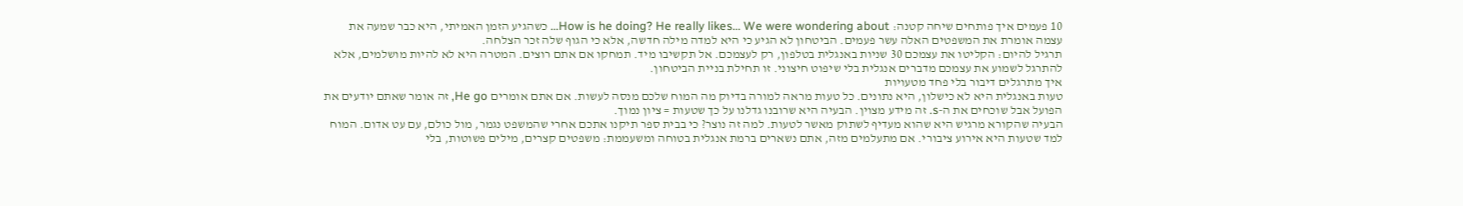10 פעמים איך פותחים שיחה קטנה: How is he doing? He really likes… We were wondering about… כשהגיע הזמן האמיתי, היא כבר שמעה את עצמה אומרת את המשפטים האלה עשר פעמים. הביטחון לא הגיע כי היא למדה מילה חדשה, אלא כי הגוף שלה זכר הצלחה.
תרגיל להיום: הקליטו את עצמכם 30 שניות באנגלית בטלפון, רק לעצמכם. אל תקשיבו מיד. תמחקו אם אתם רוצים. המטרה היא לא להיות מושלמים, אלא להתרגל לשמוע את עצמכם מדברים אנגלית בלי שיפוט חיצוני. זו תחילת בניית הביטחון.
איך מתרגלים דיבור בלי פחד מטעויות
טעות באנגלית היא לא כישלון, היא נתונים. כל טעות מראה למורה בדיוק מה המוח שלכם מנסה לעשות. אם אתם אומרים He go, זה אומר שאתם יודעים את הפועל אבל שוכחים את ה-s. זה מידע מצוין. הבעיה היא שרובנו גדלנו על כך שטעות = ציון נמוך.
הבעיה שהקורא מרגיש היא שהוא מעדיף לשתוק מאשר לטעות. למה זה נוצר? כי בבית ספר תיקנו אתכם אחרי שהמשפט נגמר, מול כולם, עם עט אדום. המוח למד שטעות היא אירוע ציבורי. אם מתעלמים מזה, אתם נשארים ברמת אנגלית בטוחה ומשעממת: משפטים קצרים, מילים פשוטות, בלי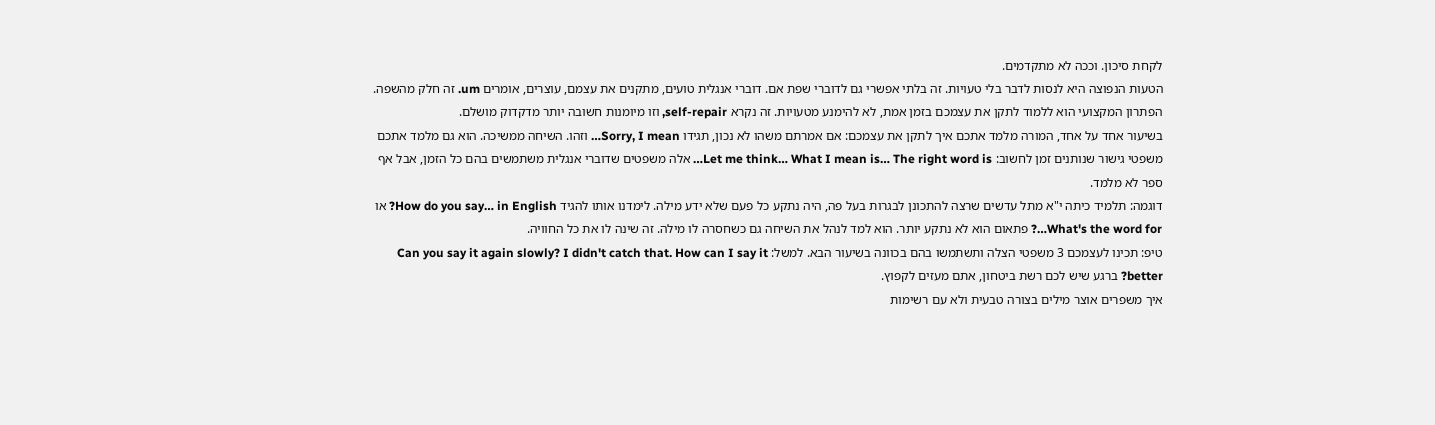לקחת סיכון. וככה לא מתקדמים.
הטעות הנפוצה היא לנסות לדבר בלי טעויות. זה בלתי אפשרי גם לדוברי שפת אם. דוברי אנגלית טועים, מתקנים את עצמם, עוצרים, אומרים um. זה חלק מהשפה. הפתרון המקצועי הוא ללמוד לתקן את עצמכם בזמן אמת, לא להימנע מטעויות. זה נקרא self-repair, וזו מיומנות חשובה יותר מדקדוק מושלם.
בשיעור אחד על אחד, המורה מלמד אתכם איך לתקן את עצמכם: אם אמרתם משהו לא נכון, תגידו Sorry, I mean… וזהו. השיחה ממשיכה. הוא גם מלמד אתכם משפטי גישור שנותנים זמן לחשוב: Let me think… What I mean is… The right word is… אלה משפטים שדוברי אנגלית משתמשים בהם כל הזמן, אבל אף ספר לא מלמד.
דוגמה: תלמיד כיתה י"א מתל עדשים שרצה להתכונן לבגרות בעל פה, היה נתקע כל פעם שלא ידע מילה. לימדנו אותו להגיד How do you say… in English? או What's the word for…? פתאום הוא לא נתקע יותר. הוא למד לנהל את השיחה גם כשחסרה לו מילה. זה שינה לו את כל החוויה.
טיפ: תכינו לעצמכם 3 משפטי הצלה ותשתמשו בהם בכוונה בשיעור הבא. למשל: Can you say it again slowly? I didn't catch that. How can I say it better? ברגע שיש לכם רשת ביטחון, אתם מעזים לקפוץ.
איך משפרים אוצר מילים בצורה טבעית ולא עם רשימות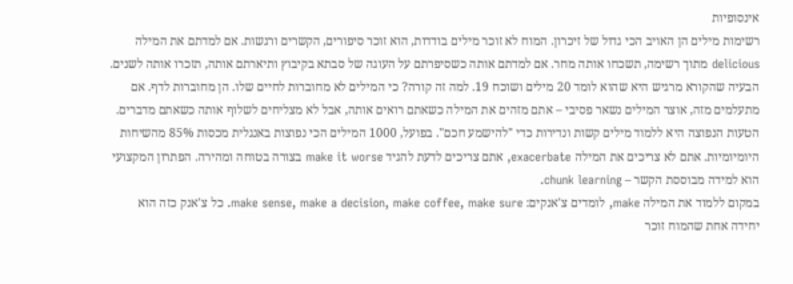אינסופיות
רשימות מילים הן האויב הכי גדול של זיכרון. המוח לא זוכר מילים בודדות, הוא זוכר סיפורים, הקשרים ורגשות. אם למדתם את המילה delicious מתוך רשימה, תשכחו אותה מחר. אם למדתם אותה כשסיפרתם על העוגה של סבתא בקיבוץ ותיארתם אותה, תזכרו אותה לשנים.
הבעיה שהקורא מרגיש היא שהוא לומד 20 מילים ושוכח 19. למה זה קורה? כי המילים לא מחוברות לחיים שלו. הן מחוברות לדף. אם מתעלמים מזה, אוצר המילים נשאר פסיבי – אתם מזהים את המילה כשאתם רואים אותה, אבל לא מצליחים לשלוף אותה כשאתם מדברים.
הטעות הנפוצה היא ללמוד מילים קשות ונדירות כדי "להישמע חכם". בפועל, 1000 המילים הכי נפוצות באנגלית מכסות 85% מהשיחות היומיומיות. אתם לא צריכים את המילה exacerbate, אתם צריכים לדעת להגיד make it worse בצורה בטוחה ומהירה. הפתרון המקצועי הוא למידה מבוססת הקשר – chunk learning.
במקום ללמוד את המילה make, לומדים צ'אנקים: make sense, make a decision, make coffee, make sure. כל צ'אנק כזה הוא יחידה אחת שהמוח זוכר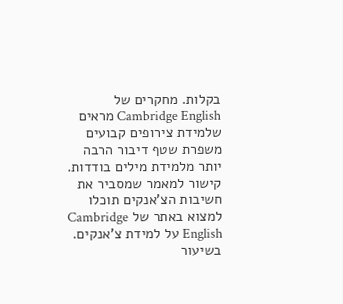בקלות. מחקרים של Cambridge English מראים שלמידת צירופים קבועים משפרת שטף דיבור הרבה יותר מלמידת מילים בודדות. קישור למאמר שמסביר את חשיבות הצ'אנקים תוכלו למצוא באתר של Cambridge English על למידת צ'אנקים.
בשיעור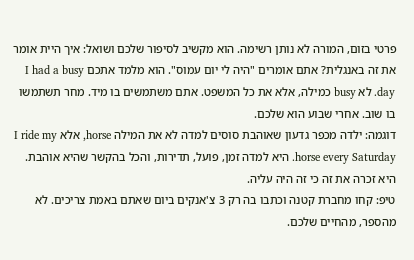פרטי בזום, המורה לא נותן רשימה. הוא מקשיב לסיפור שלכם ושואל: איך היית אומר את זה באנגלית? אתם אומרים "היה לי יום עמוס". הוא מלמד אתכם I had a busy day. לא busy כמילה, אלא את כל המשפט. אתם משתמשים בו מיד. מחר תשתמשו בו שוב. אחרי שבוע הוא שלכם.
דוגמה: ילדה מכפר גדעון שאוהבת סוסים למדה לא את המילה horse, אלא I ride my horse every Saturday. היא למדה זמן, פועל, תדירות, והכל בהקשר שהיא אוהבת. היא זכרה את זה כי זה היה עליה.
טיפ: קחו מחברת קטנה וכתבו בה רק 3 צ'אנקים ביום שאתם באמת צריכים. לא מהספר, מהחיים שלכם.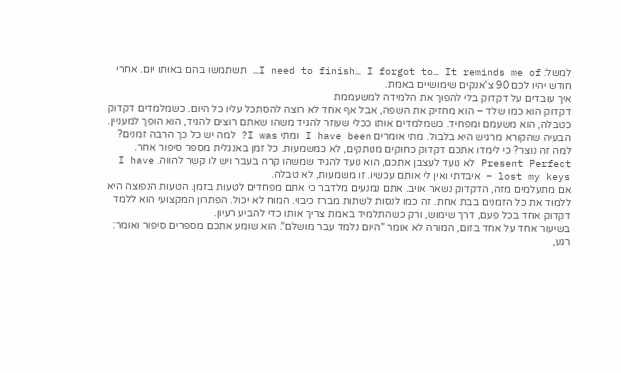למשל: I need to finish… I forgot to… It reminds me of… תשתמשו בהם באותו יום. אחרי חודש יהיו לכם 90 צ'אנקים שימושיים באמת.
איך עובדים על דקדוק בלי להפוך את הלמידה למשעממת
דקדוק הוא כמו שלד – הוא מחזיק את השפה, אבל אף אחד לא רוצה להסתכל עליו כל היום. כשמלמדים דקדוק כטבלה, הוא משעמם ומפחיד. כשמלמדים אותו ככלי שעוזר להגיד משהו שאתם רוצים להגיד, הוא הופך למעניין.
הבעיה שהקורא מרגיש היא בלבול. מתי אומרים I have been ומתי I was? למה יש כל כך הרבה זמנים? למה זה נוצר? כי לימדו אתכם דקדוק כחוקים מנותקים, לא כמשמעות. כל זמן באנגלית מספר סיפור אחר. Present Perfect לא נועד לעצבן אתכם, הוא נועד להגיד שמשהו קרה בעבר ויש לו קשר להווה. I have lost my keys – איבדתי ואין לי אותם עכשיו. זו משמעות, לא טבלה.
אם מתעלמים מזה, הדקדוק נשאר אויב. אתם נמנעים מלדבר כי אתם מפחדים לטעות בזמן. הטעות הנפוצה היא ללמוד את כל הזמנים בבת אחת. זה כמו לנסות לשתות מברז כיבוי. המוח לא יכול. הפתרון המקצועי הוא ללמד דקדוק אחד בכל פעם, דרך שימוש, ורק כשהתלמיד באמת צריך אותו כדי להביע רעיון.
בשיעור אחד על אחד בזום, המורה לא אומר "היום נלמד עבר מושלם". הוא שומע אתכם מספרים סיפור ואומר: רגע,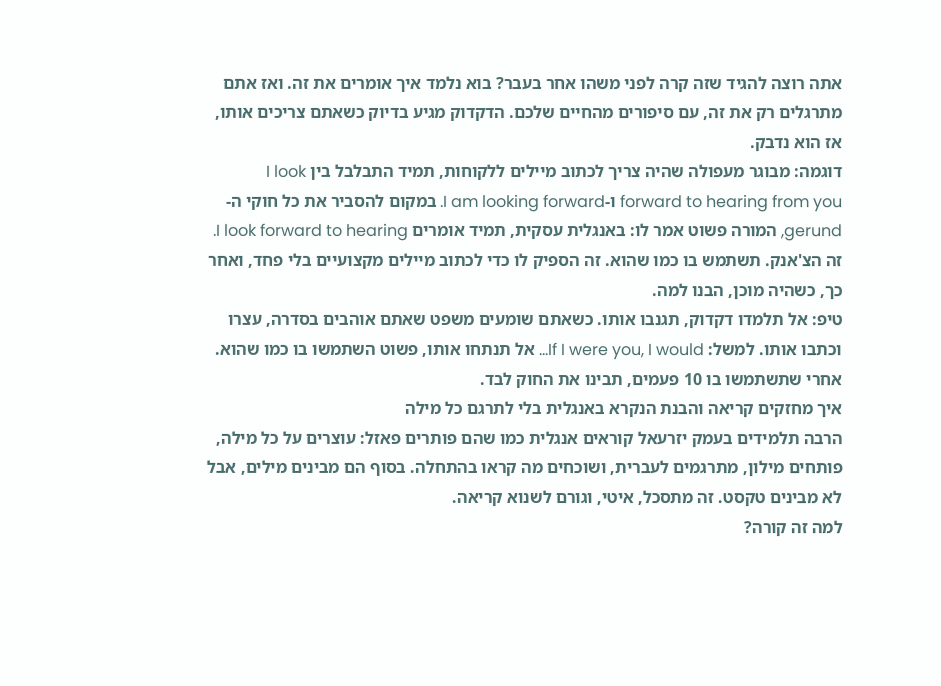אתה רוצה להגיד שזה קרה לפני משהו אחר בעבר? בוא נלמד איך אומרים את זה. ואז אתם מתרגלים רק את זה, עם סיפורים מהחיים שלכם. הדקדוק מגיע בדיוק כשאתם צריכים אותו, אז הוא נדבק.
דוגמה: מבוגר מעפולה שהיה צריך לכתוב מיילים ללקוחות, תמיד התבלבל בין I look forward to hearing from you ו-I am looking forward. במקום להסביר את כל חוקי ה-gerund, המורה פשוט אמר לו: באנגלית עסקית, תמיד אומרים I look forward to hearing. זה הצ'אנק. תשתמש בו כמו שהוא. זה הספיק לו כדי לכתוב מיילים מקצועיים בלי פחד, ואחר כך, כשהיה מוכן, הבנו למה.
טיפ: אל תלמדו דקדוק, תגנבו אותו. כשאתם שומעים משפט שאתם אוהבים בסדרה, עצרו וכתבו אותו. למשל: If I were you, I would… אל תנתחו אותו, פשוט השתמשו בו כמו שהוא. אחרי שתשתמשו בו 10 פעמים, תבינו את החוק לבד.
איך מחזקים קריאה והבנת הנקרא באנגלית בלי לתרגם כל מילה
הרבה תלמידים בעמק יזרעאל קוראים אנגלית כמו שהם פותרים פאזל: עוצרים על כל מילה, פותחים מילון, מתרגמים לעברית, ושוכחים מה קראו בהתחלה. בסוף הם מבינים מילים, אבל לא מבינים טקסט. זה מתסכל, איטי, וגורם לשנוא קריאה.
למה זה קורה?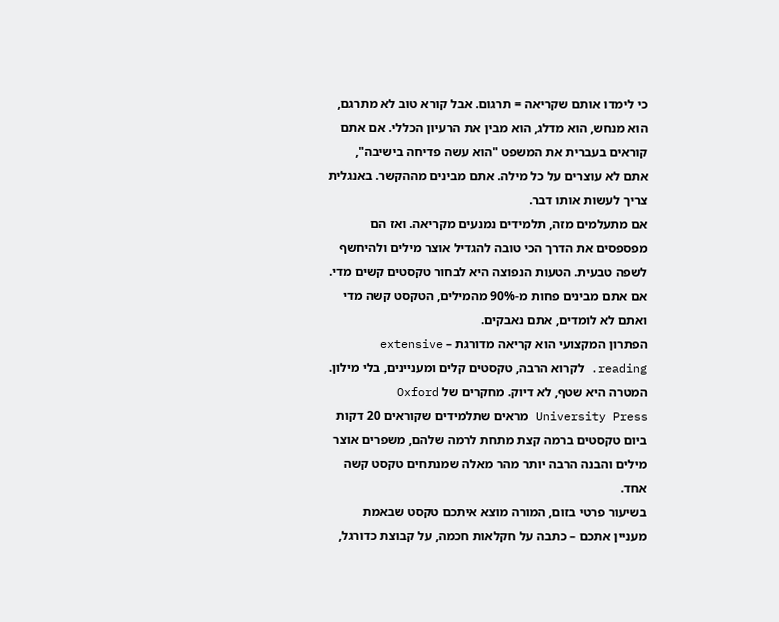כי לימדו אותם שקריאה = תרגום. אבל קורא טוב לא מתרגם, הוא מנחש, הוא מדלג, הוא מבין את הרעיון הכללי. אם אתם קוראים בעברית את המשפט "הוא עשה פדיחה בישיבה", אתם לא עוצרים על כל מילה. אתם מבינים מההקשר. באנגלית צריך לעשות אותו דבר.
אם מתעלמים מזה, תלמידים נמנעים מקריאה. ואז הם מפספסים את הדרך הכי טובה להגדיל אוצר מילים ולהיחשף לשפה טבעית. הטעות הנפוצה היא לבחור טקסטים קשים מדי. אם אתם מבינים פחות מ-90% מהמילים, הטקסט קשה מדי ואתם לא לומדים, אתם נאבקים.
הפתרון המקצועי הוא קריאה מדורגת – extensive reading. לקרוא הרבה, טקסטים קלים ומעניינים, בלי מילון. המטרה היא שטף, לא דיוק. מחקרים של Oxford University Press מראים שתלמידים שקוראים 20 דקות ביום טקסטים ברמה קצת מתחת לרמה שלהם, משפרים אוצר מילים והבנה הרבה יותר מהר מאלה שמנתחים טקסט קשה אחד.
בשיעור פרטי בזום, המורה מוצא איתכם טקסט שבאמת מעניין אתכם – כתבה על חקלאות חכמה, על קבוצת כדורגל,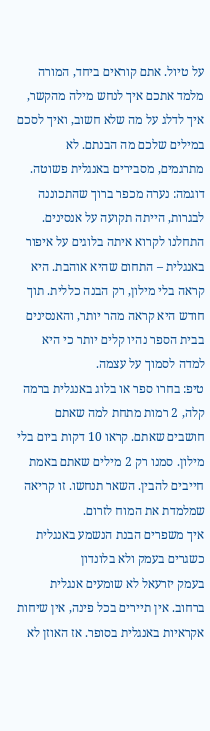על טיול. אתם קוראים ביחד, המורה מלמד אתכם איך לנחש מילה מהקשר, איך לדלג על מה שלא חשוב, ואיך לסכם במילים שלכם מה הבנתם. לא מתרגמים, מסבירים באנגלית פשוטה.
דוגמה: נערה מכפר ברוך שהתכוננה לבגרות, הייתה תקועה על אנסינים. התחלנו לקרוא איתה בלוגים על איפור באנגלית – התחום שהיא אוהבת. היא קראה בלי מילון, רק הבנה כללית. תוך חודש היא קראה מהר יותר, והאנסינים בבית הספר נהיו קלים יותר כי היא למדה לסמוך על עצמה.
טיפ: בחרו ספר או בלוג באנגלית ברמה קלה, 2 רמות מתחת למה שאתם חושבים שאתם. קראו 10 דקות ביום בלי מילון. סמנו רק 2 מילים שאתם באמת חייבים להבין. השאר תנחשו. זו קריאה שמלמדת את המוח לזרום.
איך משפרים הבנת הנשמע באנגלית כשגרים בעמק ולא בלונדון
בעמק יזרעאל לא שומעים אנגלית ברחוב. אין תיירים בכל פינה, אין שיחות אקראיות באנגלית בסופר. אז האוזן לא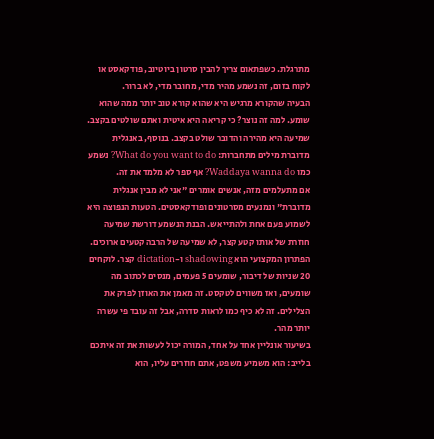מתרגלת. כשפתאום צריך להבין סרטון ביוטיוב, פודקאסט או לקוח בזום, זה נשמע מהיר מדי, מחובר מדי, לא ברור.
הבעיה שהקורא מרגיש היא שהוא קורא טוב יותר ממה שהוא שומע. למה זה נוצר? כי קריאה היא איטית ואתם שולטים בקצב. שמיעה היא מהירה והדובר שולט בקצב. בנוסף, באנגלית מדוברת מילים מתחברות: What do you want to do? נשמע כמו Waddaya wanna do? אף ספר לא מלמד את זה.
אם מתעלמים מזה, אנשים אומרים "אני לא מבין אנגלית מדוברת" ונמנעים מסרטונים ופודקאסטים. הטעות הנפוצה היא לשמוע פעם אחת ולהתייאש. הבנת הנשמע דורשת שמיעה חוזרת של אותו קטע קצר, לא שמיעה של הרבה קטעים ארוכים.
הפתרון המקצועי הוא shadowing ו-dictation קצר. לוקחים 20 שניות של דיבור, שומעים 5 פעמים, מנסים לכתוב מה שומעים, ואז משווים לטקסט. זה מאמן את האוזן לפרק את הצלילים. זה לא כיף כמו לראות סדרה, אבל זה עובד פי עשרה יותר מהר.
בשיעור אונליין אחד על אחד, המורה יכול לעשות את זה איתכם בלייב: הוא משמיע משפט, אתם חוזרים עליו, הוא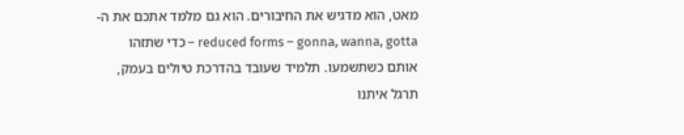מאט, הוא מדגיש את החיבורים. הוא גם מלמד אתכם את ה-reduced forms – gonna, wanna, gotta – כדי שתזהו אותם כשתשמעו. תלמיד שעובד בהדרכת טיולים בעמק, תרגל איתנו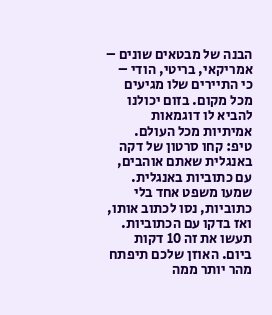הבנה של מבטאים שונים – אמריקאי, בריטי, הודי – כי התיירים שלו מגיעים מכל מקום. בזום יכולנו להביא לו דוגמאות אמיתיות מכל העולם.
טיפ: קחו סרטון של דקה באנגלית שאתם אוהבים, עם כתוביות באנגלית. שמעו משפט אחד בלי כתוביות, נסו לכתוב אותו, ואז בדקו עם הכתוביות. תעשו את זה 10 דקות ביום. האוזן שלכם תיפתח מהר יותר ממה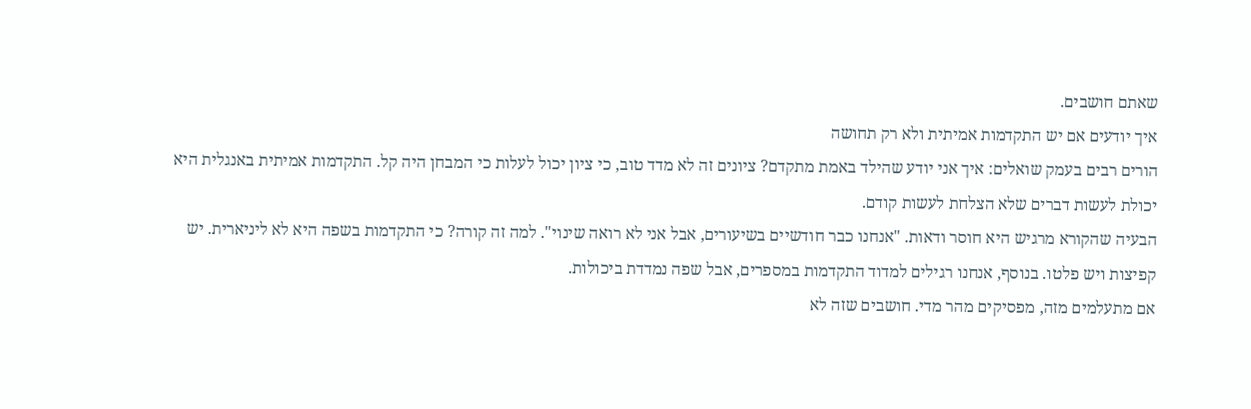שאתם חושבים.
איך יודעים אם יש התקדמות אמיתית ולא רק תחושה
הורים רבים בעמק שואלים: איך אני יודע שהילד באמת מתקדם? ציונים זה לא מדד טוב, כי ציון יכול לעלות כי המבחן היה קל. התקדמות אמיתית באנגלית היא יכולת לעשות דברים שלא הצלחת לעשות קודם.
הבעיה שהקורא מרגיש היא חוסר ודאות. "אנחנו כבר חודשיים בשיעורים, אבל אני לא רואה שינוי". למה זה קורה? כי התקדמות בשפה היא לא ליניארית. יש קפיצות ויש פלטו. בנוסף, אנחנו רגילים למדוד התקדמות במספרים, אבל שפה נמדדת ביכולות.
אם מתעלמים מזה, מפסיקים מהר מדי. חושבים שזה לא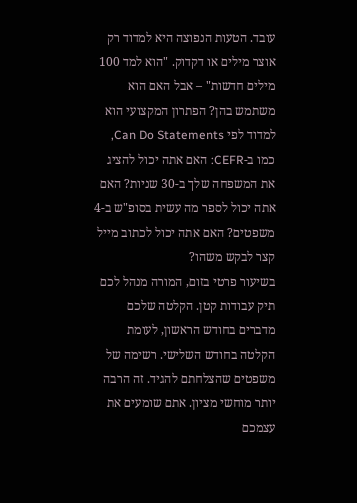עובד. הטעות הנפוצה היא למדוד רק אוצר מילים או דקדוק. "הוא למד 100 מילים חדשות" – אבל האם הוא משתמש בהן? הפתרון המקצועי הוא למדוד לפי Can Do Statements, כמו ב-CEFR: האם אתה יכול להציג את המשפחה שלך ב-30 שניות? האם אתה יכול לספר מה עשית בסופ"ש ב-4 משפטים? האם אתה יכול לכתוב מייל קצר לבקש משהו?
בשיעור פרטי בזום, המורה מנהל לכם תיק עבודות קטן. הקלטה שלכם מדברים בחודש הראשון, לעומת הקלטה בחודש השלישי. רשימה של משפטים שהצלחתם להגיד. זה הרבה יותר מוחשי מציון. אתם שומעים את עצמכם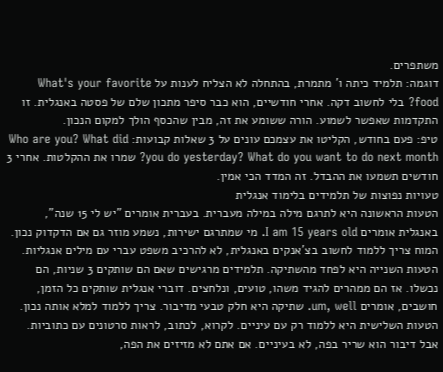משתפרים.
דוגמה: תלמיד כיתה ו' מתמרת, בהתחלה לא הצליח לענות על What's your favorite food? בלי לחשוב דקה. אחרי חודשיים, הוא כבר סיפר מתכון שלם של פסטה באנגלית. זו התקדמות שאפשר לשמוע. הורה ששומע את זה, מבין שהכסף הולך למקום הנכון.
טיפ: פעם בחודש, הקליטו את עצמכם עונים על 3 שאלות קבועות: Who are you? What did you do yesterday? What do you want to do next month? שמרו את ההקלטות. אחרי 3 חודשים תשמעו את ההבדל. זה המדד הכי אמין.
טעויות נפוצות של תלמידים בלימוד אנגלית
הטעות הראשונה היא לתרגם מילה במילה מעברית. בעברית אומרים "יש לי 15 שנה", באנגלית אומרים I am 15 years old. מי שמתרגם ישירות, נשמע מוזר גם אם הדקדוק נכון. המוח צריך ללמוד לחשוב בצ'אנקים באנגלית, לא להרכיב משפט עברי עם מילים אנגליות.
הטעות השנייה היא לפחד מהשתיקה. תלמידים מרגישים שאם הם שותקים 3 שניות, הם נכשלו. אז הם ממהרים להגיד משהו, טועים, ונלחצים. דוברי אנגלית שותקים כל הזמן, חושבים, אומרים um, well. שתיקה היא חלק טבעי מדיבור. צריך ללמוד למלא אותה נכון.
הטעות השלישית היא ללמוד רק עם עיניים. לקרוא, לכתוב, לראות סרטונים עם כתוביות. אבל דיבור הוא שריר בפה, לא בעיניים. אם אתם לא מזיזים את הפה,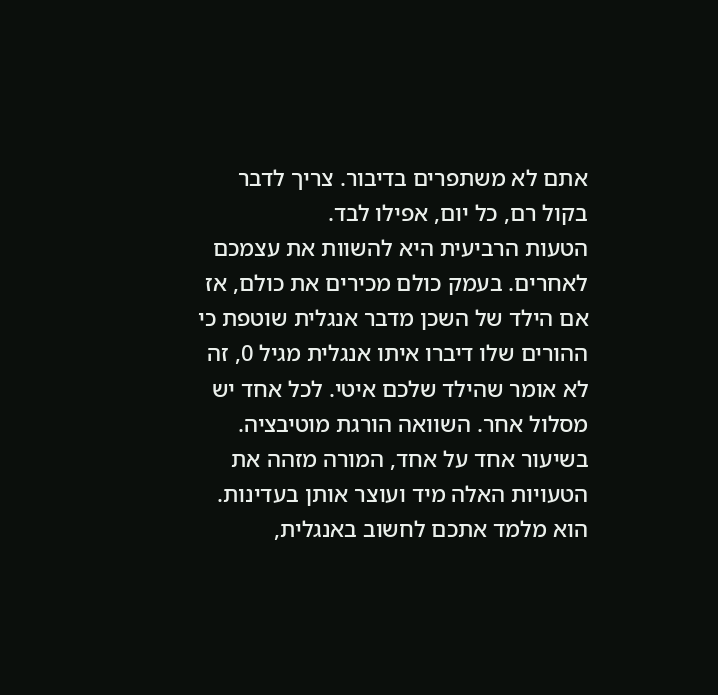אתם לא משתפרים בדיבור. צריך לדבר בקול רם, כל יום, אפילו לבד.
הטעות הרביעית היא להשוות את עצמכם לאחרים. בעמק כולם מכירים את כולם, אז אם הילד של השכן מדבר אנגלית שוטפת כי ההורים שלו דיברו איתו אנגלית מגיל 0, זה לא אומר שהילד שלכם איטי. לכל אחד יש מסלול אחר. השוואה הורגת מוטיבציה.
בשיעור אחד על אחד, המורה מזהה את הטעויות האלה מיד ועוצר אותן בעדינות. הוא מלמד אתכם לחשוב באנגלית,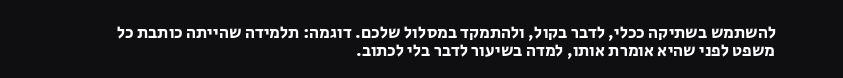להשתמש בשתיקה ככלי, לדבר בקול, ולהתמקד במסלול שלכם. דוגמה: תלמידה שהייתה כותבת כל משפט לפני שהיא אומרת אותו, למדה בשיעור לדבר בלי לכתוב.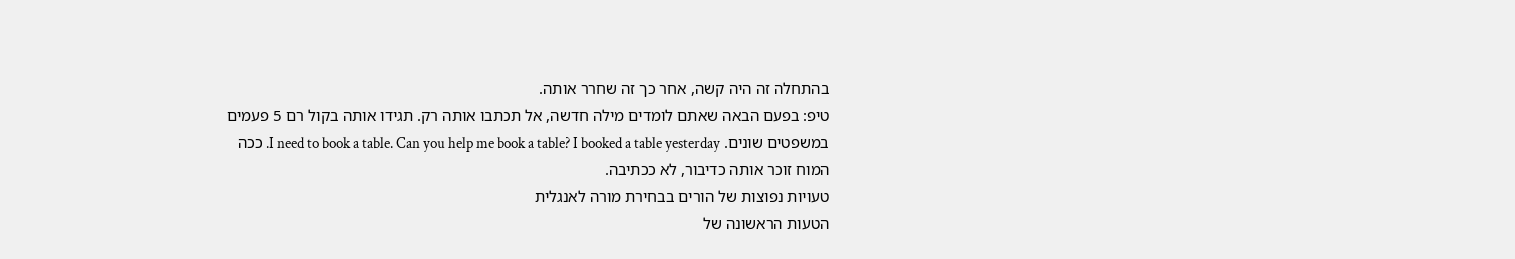בהתחלה זה היה קשה, אחר כך זה שחרר אותה.
טיפ: בפעם הבאה שאתם לומדים מילה חדשה, אל תכתבו אותה רק. תגידו אותה בקול רם 5 פעמים במשפטים שונים. I need to book a table. Can you help me book a table? I booked a table yesterday. ככה המוח זוכר אותה כדיבור, לא ככתיבה.
טעויות נפוצות של הורים בבחירת מורה לאנגלית
הטעות הראשונה של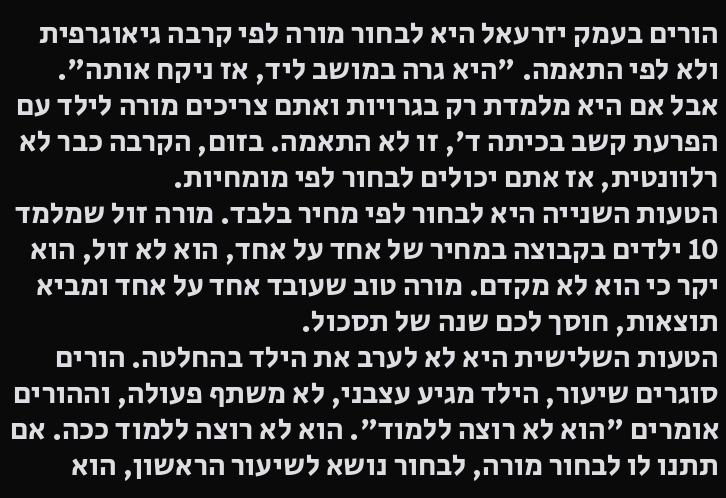הורים בעמק יזרעאל היא לבחור מורה לפי קרבה גיאוגרפית ולא לפי התאמה. "היא גרה במושב ליד, אז ניקח אותה". אבל אם היא מלמדת רק בגרויות ואתם צריכים מורה לילד עם הפרעת קשב בכיתה ד', זו לא התאמה. בזום, הקרבה כבר לא רלוונטית, אז אתם יכולים לבחור לפי מומחיות.
הטעות השנייה היא לבחור לפי מחיר בלבד. מורה זול שמלמד 10 ילדים בקבוצה במחיר של אחד על אחד, הוא לא זול, הוא יקר כי הוא לא מקדם. מורה טוב שעובד אחד על אחד ומביא תוצאות, חוסך לכם שנה של תסכול.
הטעות השלישית היא לא לערב את הילד בהחלטה. הורים סוגרים שיעור, הילד מגיע עצבני, לא משתף פעולה, וההורים אומרים "הוא לא רוצה ללמוד". הוא לא רוצה ללמוד ככה. אם תתנו לו לבחור מורה, לבחור נושא לשיעור הראשון, הוא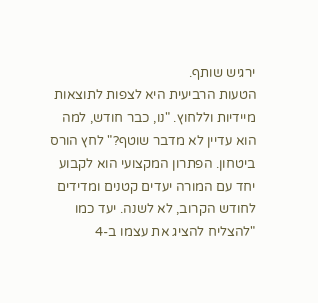ירגיש שותף.
הטעות הרביעית היא לצפות לתוצאות מיידיות וללחוץ. "נו, כבר חודש, למה הוא עדיין לא מדבר שוטף?" לחץ הורס ביטחון. הפתרון המקצועי הוא לקבוע יחד עם המורה יעדים קטנים ומדידים לחודש הקרוב, לא לשנה. יעד כמו "להצליח להציג את עצמו ב-4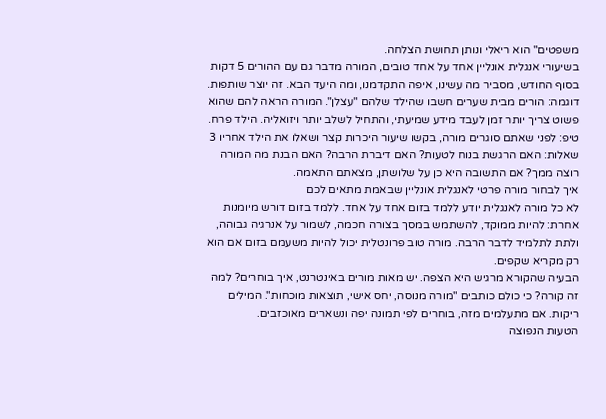משפטים" הוא ריאלי ונותן תחושת הצלחה.
בשיעורי אנגלית אונליין אחד על אחד טובים, המורה מדבר גם עם ההורים 5 דקות בסוף החודש, מסביר מה עשינו, איפה התקדמנו, ומה היעד הבא. זה יוצר שותפות. דוגמה: הורים מבית שערים חשבו שהילד שלהם "עצלן". המורה הראה להם שהוא פשוט צריך יותר זמן לעבד מידע שמיעתי, והתחיל לשלב יותר ויזואליה. הילד פרח.
טיפ: לפני שאתם סוגרים מורה, בקשו שיעור היכרות קצר ושאלו את הילד אחריו 3 שאלות: האם הרגשת בנוח לטעות? האם דיברת הרבה? האם הבנת מה המורה רוצה ממך? אם התשובה היא כן על שלושתן, מצאתם התאמה.
איך לבחור מורה פרטי לאנגלית אונליין שבאמת מתאים לכם
לא כל מורה לאנגלית יודע ללמד בזום אחד על אחד. ללמד בזום דורש מיומנות אחרת: להיות ממוקד, להשתמש במסך בצורה חכמה, לשמור על אנרגיה גבוהה, ולתת לתלמיד לדבר הרבה. מורה טוב פרונטלית יכול להיות משעמם בזום אם הוא רק מקריא שקפים.
הבעיה שהקורא מרגיש היא הצפה. יש מאות מורים באינטרנט, איך בוחרים? למה זה קורה? כי כולם כותבים "מורה מנוסה, יחס אישי, תוצאות מוכחות". המילים ריקות. אם מתעלמים מזה, בוחרים לפי תמונה יפה ונשארים מאוכזבים.
הטעות הנפוצה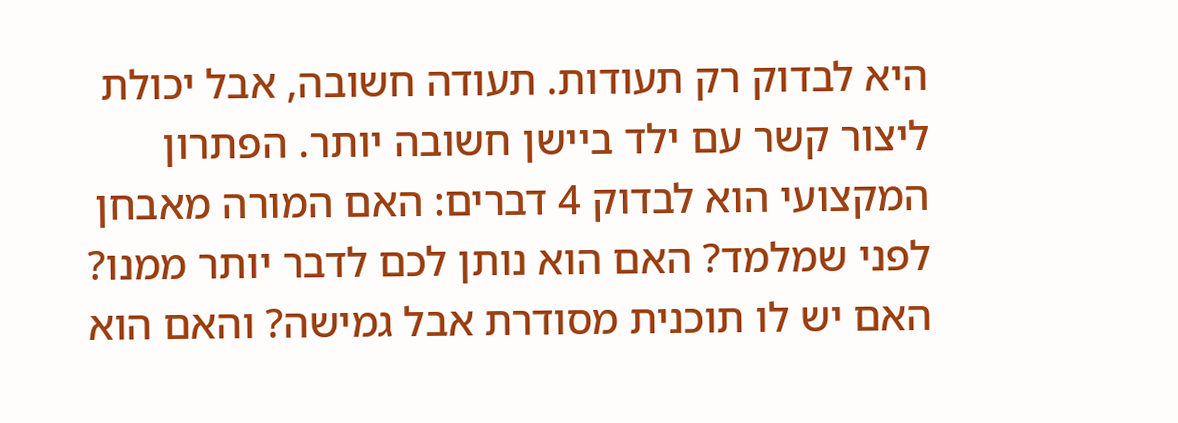היא לבדוק רק תעודות. תעודה חשובה, אבל יכולת ליצור קשר עם ילד ביישן חשובה יותר. הפתרון המקצועי הוא לבדוק 4 דברים: האם המורה מאבחן לפני שמלמד? האם הוא נותן לכם לדבר יותר ממנו? האם יש לו תוכנית מסודרת אבל גמישה? והאם הוא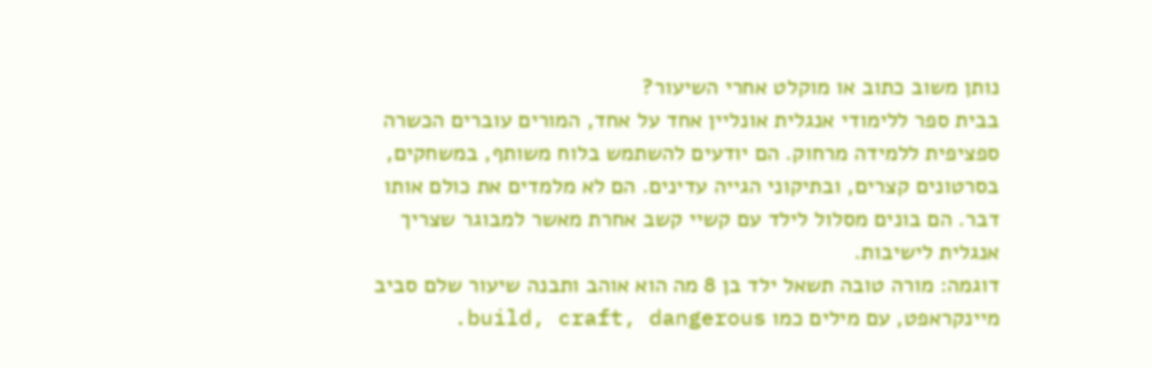נותן משוב כתוב או מוקלט אחרי השיעור?
בבית ספר ללימודי אנגלית אונליין אחד על אחד, המורים עוברים הכשרה ספציפית ללמידה מרחוק. הם יודעים להשתמש בלוח משותף, במשחקים, בסרטונים קצרים, ובתיקוני הגייה עדינים. הם לא מלמדים את כולם אותו דבר. הם בונים מסלול לילד עם קשיי קשב אחרת מאשר למבוגר שצריך אנגלית לישיבות.
דוגמה: מורה טובה תשאל ילד בן 8 מה הוא אוהב ותבנה שיעור שלם סביב מיינקראפט, עם מילים כמו build, craft, dangerous.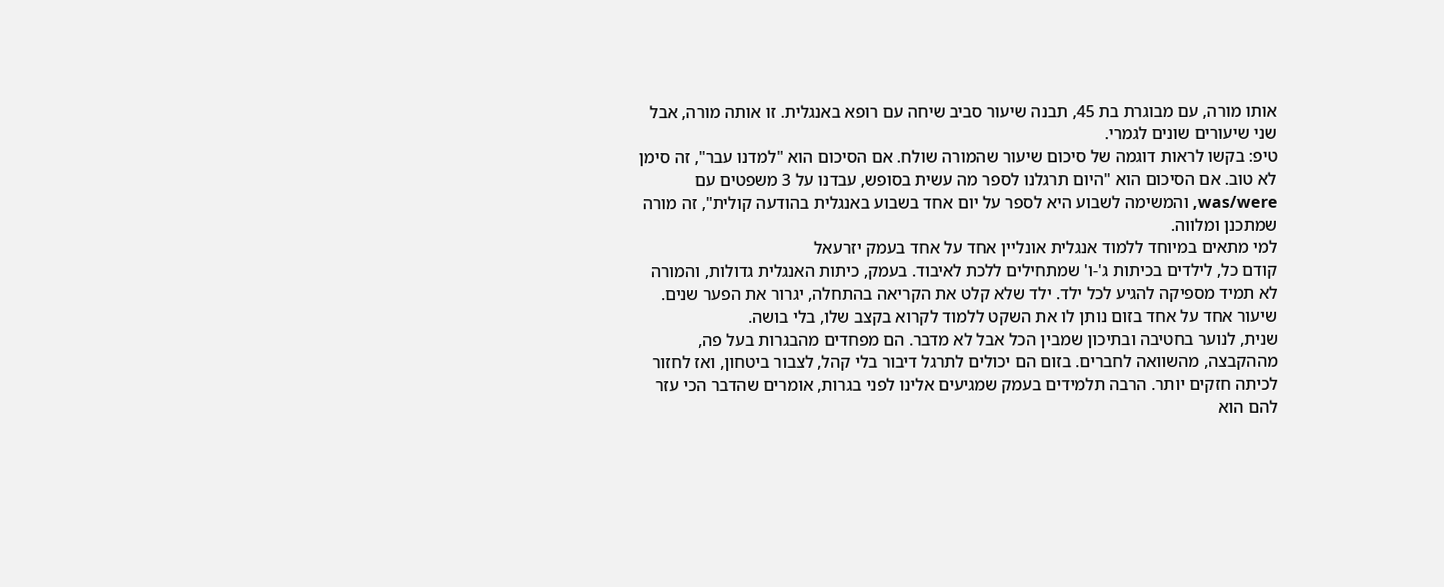אותו מורה, עם מבוגרת בת 45, תבנה שיעור סביב שיחה עם רופא באנגלית. זו אותה מורה, אבל שני שיעורים שונים לגמרי.
טיפ: בקשו לראות דוגמה של סיכום שיעור שהמורה שולח. אם הסיכום הוא "למדנו עבר", זה סימן לא טוב. אם הסיכום הוא "היום תרגלנו לספר מה עשית בסופש, עבדנו על 3 משפטים עם was/were, והמשימה לשבוע היא לספר על יום אחד בשבוע באנגלית בהודעה קולית", זה מורה שמתכנן ומלווה.
למי מתאים במיוחד ללמוד אנגלית אונליין אחד על אחד בעמק יזרעאל
קודם כל, לילדים בכיתות ג'-ו' שמתחילים ללכת לאיבוד. בעמק, כיתות האנגלית גדולות, והמורה לא תמיד מספיקה להגיע לכל ילד. ילד שלא קלט את הקריאה בהתחלה, יגרור את הפער שנים. שיעור אחד על אחד בזום נותן לו את השקט ללמוד לקרוא בקצב שלו, בלי בושה.
שנית, לנוער בחטיבה ובתיכון שמבין הכל אבל לא מדבר. הם מפחדים מהבגרות בעל פה, מההקבצה, מהשוואה לחברים. בזום הם יכולים לתרגל דיבור בלי קהל, לצבור ביטחון, ואז לחזור לכיתה חזקים יותר. הרבה תלמידים בעמק שמגיעים אלינו לפני בגרות, אומרים שהדבר הכי עזר להם הוא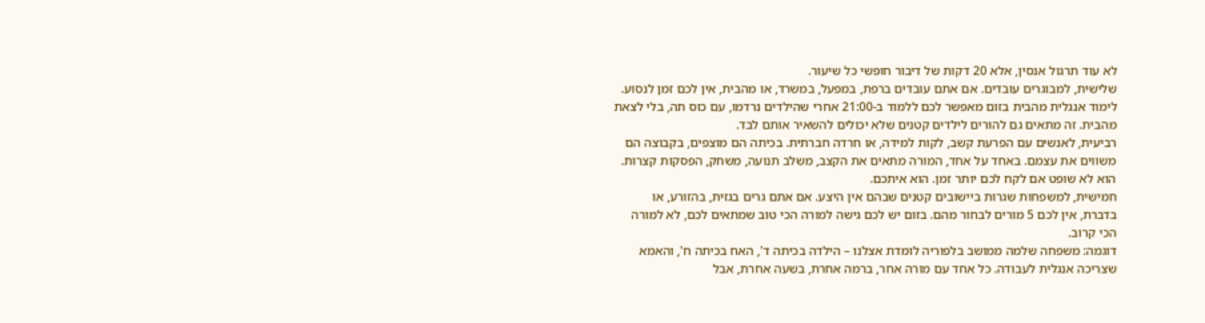לא עוד תרגול אנסין, אלא 20 דקות של דיבור חופשי כל שיעור.
שלישית, למבוגרים עובדים. אם אתם עובדים ברפת, במפעל, במשרד, או מהבית, אין לכם זמן לנסוע. לימוד אנגלית מהבית בזום מאפשר לכם ללמוד ב-21:00 אחרי שהילדים נרדמו, עם כוס תה, בלי לצאת מהבית. זה מתאים גם להורים לילדים קטנים שלא יכולים להשאיר אותם לבד.
רביעית, לאנשים עם הפרעת קשב, לקות למידה, או חרדה חברתית. בכיתה הם מוצפים, בקבוצה הם משווים את עצמם. באחד על אחד, המורה מתאים את הקצב, משלב תנועה, משחק, הפסקות קצרות. הוא לא שופט אם לקח לכם יותר זמן. הוא איתכם.
חמישית, למשפחות שגרות ביישובים קטנים שבהם אין היצע. אם אתם גרים בגזית, בהזורע, או בדברת, אין לכם 5 מורים לבחור מהם. בזום יש לכם גישה למורה הכי טוב שמתאים לכם, לא למורה הכי קרוב.
דוגמה: משפחה שלמה ממושב בלפוריה לומדת אצלנו – הילדה בכיתה ד', האח בכיתה ח', והאמא שצריכה אנגלית לעבודה. כל אחד עם מורה אחר, ברמה אחרת, בשעה אחרת, אבל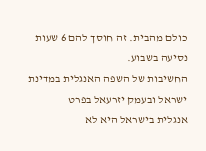כולם מהבית. זה חוסך להם 6 שעות נסיעה בשבוע.
החשיבות של השפה האנגלית במדינת ישראל ובעמק יזרעאל בפרט
אנגלית בישראל היא לא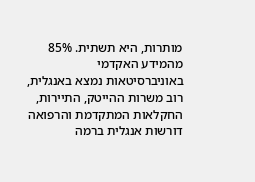מותרות, היא תשתית. 85% מהמידע האקדמי באוניברסיטאות נמצא באנגלית, רוב משרות ההייטק, התיירות, החקלאות המתקדמת והרפואה דורשות אנגלית ברמה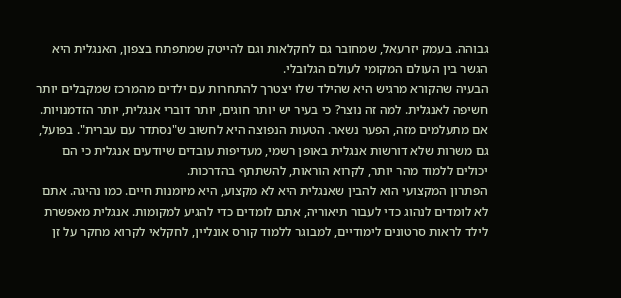גבוהה. בעמק יזרעאל, שמחובר גם לחקלאות וגם להייטק שמתפתח בצפון, האנגלית היא הגשר בין העולם המקומי לעולם הגלובלי.
הבעיה שהקורא מרגיש היא שהילד שלו יצטרך להתחרות עם ילדים מהמרכז שמקבלים יותר חשיפה לאנגלית. למה זה נוצר? כי בעיר יש יותר חוגים, יותר דוברי אנגלית, יותר הזדמנויות. אם מתעלמים מזה, הפער נשאר. הטעות הנפוצה היא לחשוב ש"נסתדר עם עברית". בפועל, גם משרות שלא דורשות אנגלית באופן רשמי, מעדיפות עובדים שיודעים אנגלית כי הם יכולים ללמוד מהר יותר, לקרוא הוראות, להשתתף בהדרכות.
הפתרון המקצועי הוא להבין שאנגלית היא לא מקצוע, היא מיומנות חיים. כמו נהיגה. אתם לא לומדים לנהוג כדי לעבור תיאוריה, אתם לומדים כדי להגיע למקומות. אנגלית מאפשרת לילד לראות סרטונים לימודיים, למבוגר ללמוד קורס אונליין, לחקלאי לקרוא מחקר על זן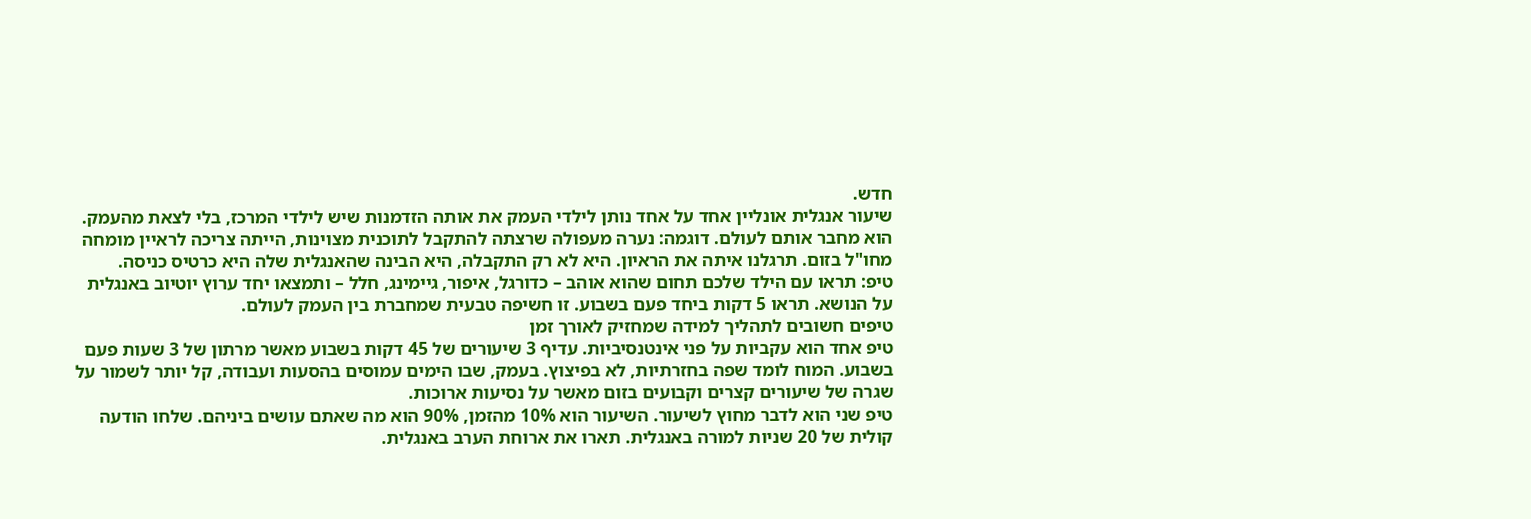חדש.
שיעור אנגלית אונליין אחד על אחד נותן לילדי העמק את אותה הזדמנות שיש לילדי המרכז, בלי לצאת מהעמק. הוא מחבר אותם לעולם. דוגמה: נערה מעפולה שרצתה להתקבל לתוכנית מצוינות, הייתה צריכה לראיין מומחה מחו"ל בזום. תרגלנו איתה את הראיון. היא לא רק התקבלה, היא הבינה שהאנגלית שלה היא כרטיס כניסה.
טיפ: תראו עם הילד שלכם תחום שהוא אוהב – כדורגל, איפור, גיימינג, חלל – ותמצאו יחד ערוץ יוטיוב באנגלית על הנושא. תראו 5 דקות ביחד פעם בשבוע. זו חשיפה טבעית שמחברת בין העמק לעולם.
טיפים חשובים לתהליך למידה שמחזיק לאורך זמן
טיפ אחד הוא עקביות על פני אינטנסיביות. עדיף 3 שיעורים של 45 דקות בשבוע מאשר מרתון של 3 שעות פעם בשבוע. המוח לומד שפה בחזרתיות, לא בפיצוץ. בעמק, שבו הימים עמוסים בהסעות ועבודה, קל יותר לשמור על שגרה של שיעורים קצרים וקבועים בזום מאשר על נסיעות ארוכות.
טיפ שני הוא לדבר מחוץ לשיעור. השיעור הוא 10% מהזמן, 90% הוא מה שאתם עושים ביניהם. שלחו הודעה קולית של 20 שניות למורה באנגלית. תארו את ארוחת הערב באנגלית.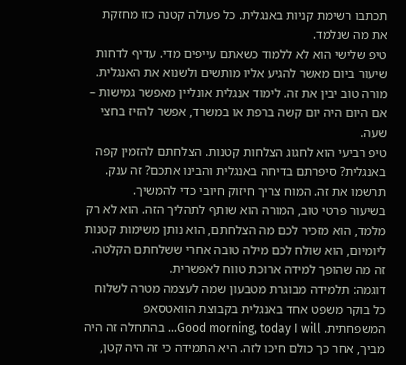תכתבו רשימת קניות באנגלית. כל פעולה קטנה כזו מחזקת את מה שנלמד.
טיפ שלישי הוא לא ללמוד כשאתם עייפים מדי. עדיף לדחות שיעור ביום מאשר להגיע אליו מותשים ולשנוא את האנגלית. מורה טוב יבין את זה. לימוד אנגלית אונליין מאפשר גמישות – אם היום היה יום קשה ברפת או במשרד, אפשר להזיז בחצי שעה.
טיפ רביעי הוא לחגוג הצלחות קטנות. הצלחתם להזמין קפה באנגלית? סיפרתם בדיחה באנגלית והבינו אתכם? זה ענק. תרשמו את זה. המוח צריך חיזוק חיובי כדי להמשיך.
בשיעור פרטי טוב, המורה הוא שותף לתהליך הזה. הוא לא רק מלמד, הוא מזכיר לכם מה הצלחתם, הוא נותן משימות קטנות ליומיום, הוא שולח לכם מילה טובה אחרי ששלחתם הקלטה. זה מה שהופך למידה ארוכת טווח לאפשרית.
דוגמה: תלמידה מבוגרת מטבעון שמה לעצמה מטרה לשלוח כל בוקר משפט אחד באנגלית בקבוצת הוואטסאפ המשפחתית. Good morning, today I will… בהתחלה זה היה מביך, אחר כך כולם חיכו לזה. היא התמידה כי זה היה קטן,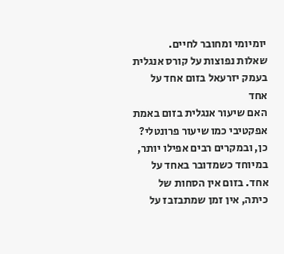יומיומי ומחובר לחיים.
שאלות נפוצות על קורס אנגלית בעמק יזרעאל בזום אחד על אחד
האם שיעור אנגלית בזום באמת אפקטיבי כמו שיעור פרונטלי?
כן, ובמקרים רבים אפילו יותר, במיוחד כשמדובר באחד על אחד. בזום אין הסחות של כיתה, אין זמן שמתבזבז על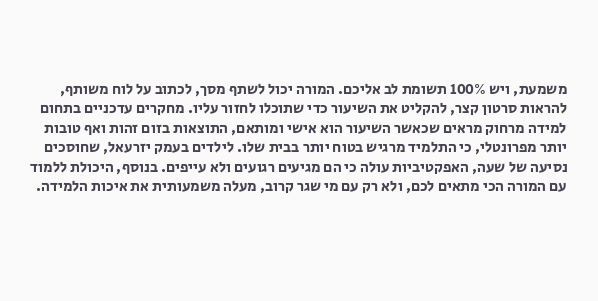משמעת, ויש 100% תשומת לב אליכם. המורה יכול לשתף מסך, לכתוב על לוח משותף, להראות סרטון קצר, להקליט את השיעור כדי שתוכלו לחזור עליו. מחקרים עדכניים בתחום למידה מרחוק מראים שכאשר השיעור הוא אישי ומותאם, התוצאות בזום זהות ואף טובות יותר מפרונטלי, כי התלמיד מרגיש בטוח יותר בבית שלו. לילדים בעמק יזרעאל, שחוסכים נסיעה של שעה, האפקטיביות עולה כי הם מגיעים רגועים ולא עייפים. בנוסף, היכולת ללמוד עם המורה הכי מתאים לכם, ולא רק עם מי שגר קרוב, מעלה משמעותית את איכות הלמידה.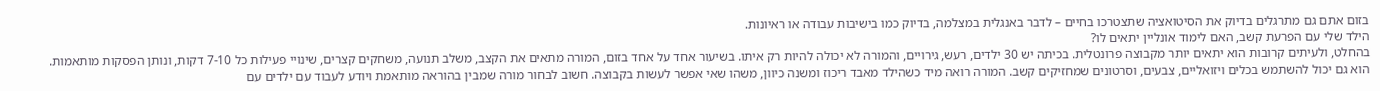בזום אתם גם מתרגלים בדיוק את הסיטואציה שתצטרכו בחיים – לדבר באנגלית במצלמה, בדיוק כמו בישיבות עבודה או ראיונות.
הילד שלי עם הפרעת קשב, האם לימוד אונליין יתאים לו?
בהחלט, ולעיתים קרובות הוא יתאים יותר מקבוצה פרונטלית. בכיתה יש 30 ילדים, רעש, גירויים, והמורה לא יכולה להיות רק איתו. בשיעור אחד על אחד בזום, המורה מתאים את הקצב, משלב תנועה, משחקים קצרים, שינויי פעילות כל 7-10 דקות, ונותן הפסקות מותאמות. הוא גם יכול להשתמש בכלים ויזואליים, צבעים, וסרטונים שמחזיקים קשב. המורה רואה מיד כשהילד מאבד ריכוז ומשנה כיוון, משהו שאי אפשר לעשות בקבוצה. חשוב לבחור מורה שמבין בהוראה מותאמת ויודע לעבוד עם ילדים עם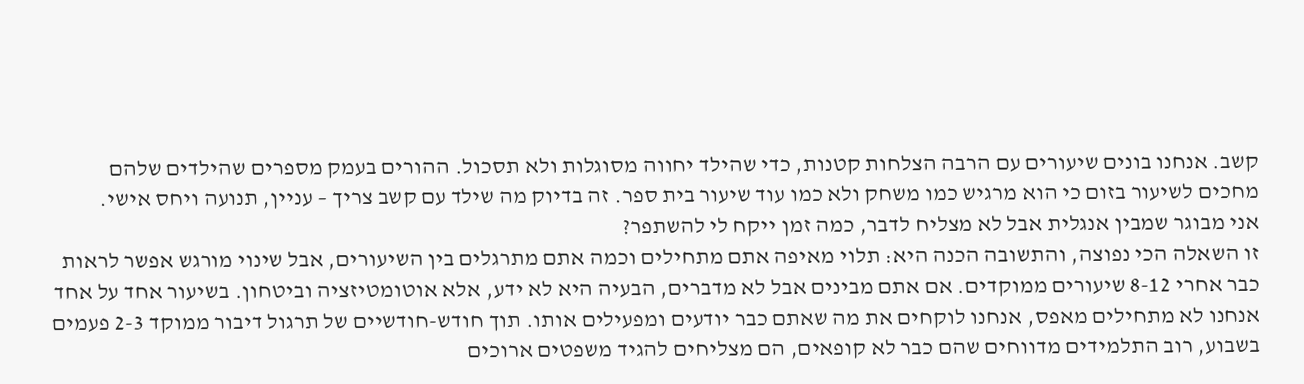קשב. אנחנו בונים שיעורים עם הרבה הצלחות קטנות, כדי שהילד יחווה מסוגלות ולא תסכול. ההורים בעמק מספרים שהילדים שלהם מחכים לשיעור בזום כי הוא מרגיש כמו משחק ולא כמו עוד שיעור בית ספר. זה בדיוק מה שילד עם קשב צריך – עניין, תנועה ויחס אישי.
אני מבוגר שמבין אנגלית אבל לא מצליח לדבר, כמה זמן ייקח לי להשתפר?
זו השאלה הכי נפוצה, והתשובה הכנה היא: תלוי מאיפה אתם מתחילים וכמה אתם מתרגלים בין השיעורים, אבל שינוי מורגש אפשר לראות כבר אחרי 8-12 שיעורים ממוקדים. אם אתם מבינים אבל לא מדברים, הבעיה היא לא ידע, אלא אוטומטיזציה וביטחון. בשיעור אחד על אחד אנחנו לא מתחילים מאפס, אנחנו לוקחים את מה שאתם כבר יודעים ומפעילים אותו. תוך חודש-חודשיים של תרגול דיבור ממוקד 2-3 פעמים בשבוע, רוב התלמידים מדווחים שהם כבר לא קופאים, הם מצליחים להגיד משפטים ארוכים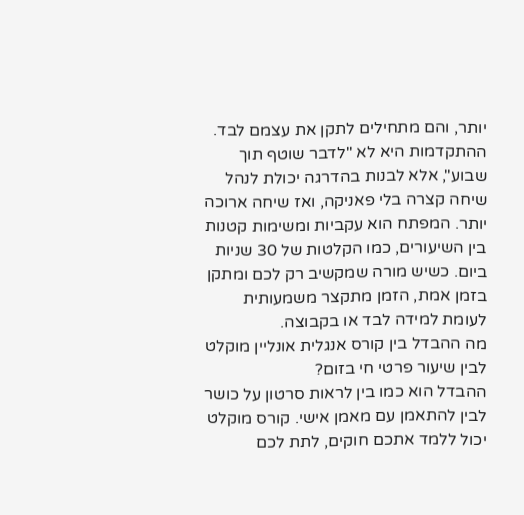יותר, והם מתחילים לתקן את עצמם לבד. ההתקדמות היא לא "לדבר שוטף תוך שבוע", אלא לבנות בהדרגה יכולת לנהל שיחה קצרה בלי פאניקה, ואז שיחה ארוכה יותר. המפתח הוא עקביות ומשימות קטנות בין השיעורים, כמו הקלטות של 30 שניות ביום. כשיש מורה שמקשיב רק לכם ומתקן בזמן אמת, הזמן מתקצר משמעותית לעומת למידה לבד או בקבוצה.
מה ההבדל בין קורס אנגלית אונליין מוקלט לבין שיעור פרטי חי בזום?
ההבדל הוא כמו בין לראות סרטון על כושר לבין להתאמן עם מאמן אישי. קורס מוקלט יכול ללמד אתכם חוקים, לתת לכם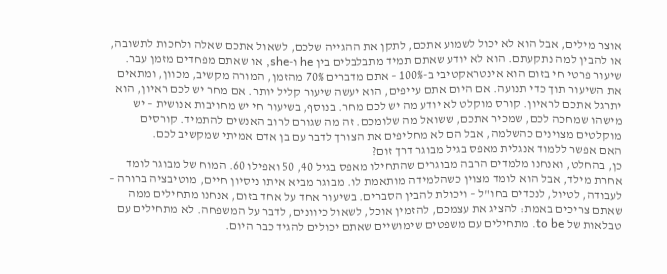אוצר מילים, אבל הוא לא יכול לשמוע אתכם, לתקן את ההגייה שלכם, לשאול אתכם שאלה ולחכות לתשובה, או להבין למה נתקעתם. הוא לא יודע שאתם תמיד מתבלבלים בין he ו-she, או שאתם מפחדים מזמן עבר. שיעור פרטי חי בזום הוא אינטראקטיבי ב-100% – אתם מדברים 70% מהזמן, המורה מקשיב, מכוון, ומתאים את השיעור תוך כדי תנועה. אם היום אתם עייפים, הוא יעשה שיעור קליל יותר. אם מחר יש לכם ראיון, הוא יתרגל אתכם לראיון. קורס מוקלט לא יודע מה יש לכם מחר. בנוסף, בשיעור חי יש מחויבות אנושית – יש מישהו שמחכה לכם, שמכיר אתכם, ששואל מה שלומכם. זה מה שגורם לרוב האנשים להתמיד. קורסים מוקלטים מצוינים כהשלמה, אבל הם לא מחליפים את הצורך לדבר עם בן אדם אמיתי שמקשיב לכם.
האם אפשר ללמוד אנגלית מאפס בגיל מבוגר דרך זום?
כן, בהחלט, ואנחנו מלמדים הרבה מבוגרים שהתחילו מאפס בגיל 40, 50 ואפילו 60. המוח של מבוגר לומד אחרת מילד, אבל הוא לומד מצוין כשהלמידה מותאמת לו. מבוגר מביא איתו ניסיון חיים, מוטיבציה ברורה – לעבודה, לטיול, לנכדים בחו"ל – ויכולת להבין הסברים. בשיעור אחד על אחד בזום, אנחנו מתחילים ממה שאתם צריכים באמת: להציג את עצמכם, להזמין אוכל, לשאול כיוונים, לדבר על המשפחה. לא מתחילים עם טבלאות של to be. מתחילים עם משפטים שימושיים שאתם יכולים להגיד כבר היום.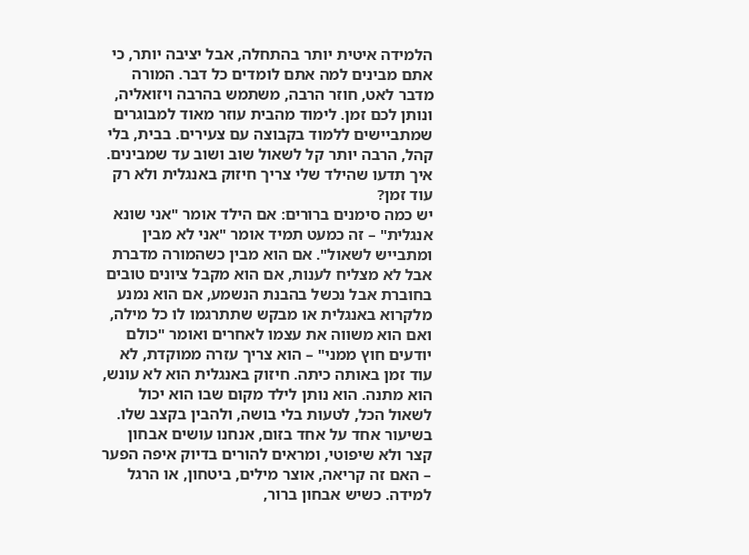הלמידה איטית יותר בהתחלה, אבל יציבה יותר, כי אתם מבינים למה אתם לומדים כל דבר. המורה מדבר לאט, חוזר הרבה, משתמש בהרבה ויזואליה, ונותן לכם זמן. לימוד מהבית עוזר מאוד למבוגרים שמתביישים ללמוד בקבוצה עם צעירים. בבית, בלי קהל, הרבה יותר קל לשאול שוב ושוב עד שמבינים.
איך תדעו שהילד שלי צריך חיזוק באנגלית ולא רק עוד זמן?
יש כמה סימנים ברורים: אם הילד אומר "אני שונא אנגלית" – זה כמעט תמיד אומר "אני לא מבין ומתבייש לשאול". אם הוא מבין כשהמורה מדברת אבל לא מצליח לענות, אם הוא מקבל ציונים טובים בחוברת אבל נכשל בהבנת הנשמע, אם הוא נמנע מלקרוא באנגלית או מבקש שתתרגמו לו כל מילה, ואם הוא משווה את עצמו לאחרים ואומר "כולם יודעים חוץ ממני" – הוא צריך עזרה ממוקדת, לא עוד זמן באותה כיתה. חיזוק באנגלית הוא לא עונש, הוא מתנה. הוא נותן לילד מקום שבו הוא יכול לשאול הכל, לטעות בלי בושה, ולהבין בקצב שלו. בשיעור אחד על אחד בזום, אנחנו עושים אבחון קצר ולא שיפוטי, ומראים להורים בדיוק איפה הפער – האם זה קריאה, אוצר מילים, ביטחון, או הרגל למידה. כשיש אבחון ברור,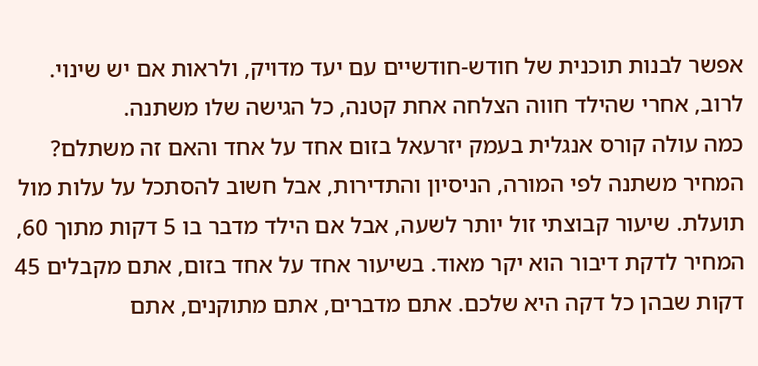אפשר לבנות תוכנית של חודש-חודשיים עם יעד מדויק, ולראות אם יש שינוי. לרוב, אחרי שהילד חווה הצלחה אחת קטנה, כל הגישה שלו משתנה.
כמה עולה קורס אנגלית בעמק יזרעאל בזום אחד על אחד והאם זה משתלם?
המחיר משתנה לפי המורה, הניסיון והתדירות, אבל חשוב להסתכל על עלות מול תועלת. שיעור קבוצתי זול יותר לשעה, אבל אם הילד מדבר בו 5 דקות מתוך 60, המחיר לדקת דיבור הוא יקר מאוד. בשיעור אחד על אחד בזום, אתם מקבלים 45 דקות שבהן כל דקה היא שלכם. אתם מדברים, אתם מתוקנים, אתם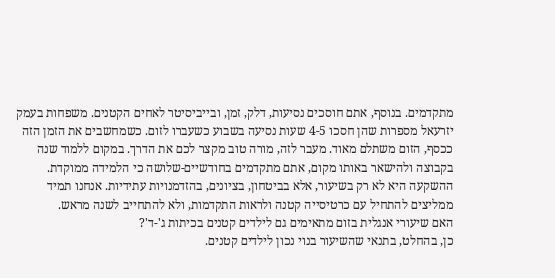מתקדמים. בנוסף, אתם חוסכים נסיעות, דלק, זמן, ובייביסיטר לאחים הקטנים. משפחות בעמק יזרעאל מספרות שהן חסכו 4-5 שעות נסיעה בשבוע כשעברו לזום. כשמחשבים את הזמן הזה ככסף, הזום משתלם מאוד. מעבר לזה, מורה טוב מקצר לכם את הדרך. במקום ללמוד שנה בקבוצה ולהישאר באותו מקום, אתם מתקדמים בחודשיים-שלושה כי הלמידה ממוקדת. ההשקעה היא לא רק בשיעור, אלא בביטחון, בציונים, בהזדמנויות עתידיות. אנחנו תמיד ממליצים להתחיל עם כרטיסייה קטנה ולראות התקדמות, ולא להתחייב לשנה מראש.
האם שיעורי אנגלית בזום מתאימים גם לילדים קטנים בכיתות ג'-ד'?
כן, בהחלט, בתנאי שהשיעור בנוי נכון לילדים קטנים.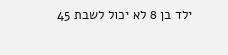ילד בן 8 לא יכול לשבת 45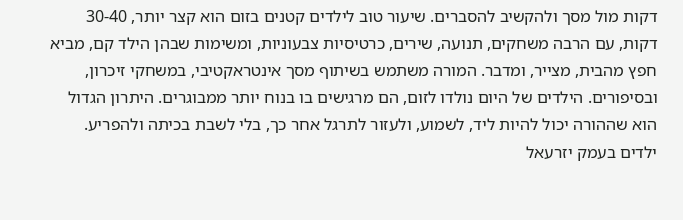דקות מול מסך ולהקשיב להסברים. שיעור טוב לילדים קטנים בזום הוא קצר יותר, 30-40 דקות, עם הרבה משחקים, תנועה, שירים, כרטיסיות צבעוניות, ומשימות שבהן הילד קם, מביא חפץ מהבית, מצייר, ומדבר. המורה משתמש בשיתוף מסך אינטראקטיבי, במשחקי זיכרון, ובסיפורים. הילדים של היום נולדו לזום, הם מרגישים בו בנוח יותר ממבוגרים. היתרון הגדול הוא שההורה יכול להיות ליד, לשמוע, ולעזור לתרגל אחר כך, בלי לשבת בכיתה ולהפריע. ילדים בעמק יזרעאל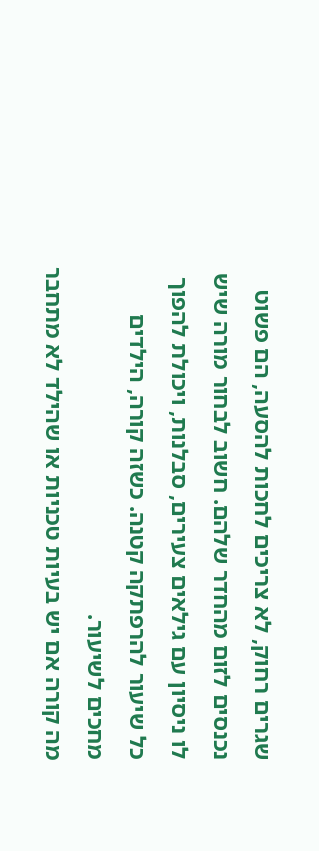שגרים רחוק, לא צריכים לחכות להסעה, הם פשוט נכנסים לזום מהחדר שלהם. חשוב לבחור מורה שיש לו ניסיון עם גילאים צעירים, סבלנות, ויכולת להפוך כל שיעור להרפתקה קטנה. כשזה קורה, הילדים מחכים לשיעור.
מה קורה אם יש בעיות טכניות או שהילד לא מתחבר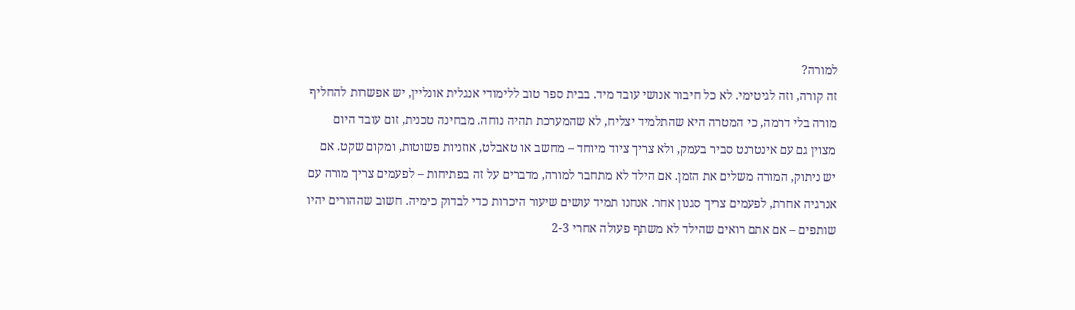למורה?
זה קורה, וזה לגיטימי. לא כל חיבור אנושי עובד מיד. בבית ספר טוב ללימודי אנגלית אונליין, יש אפשרות להחליף מורה בלי דרמה, כי המטרה היא שהתלמיד יצליח, לא שהמערכת תהיה נוחה. מבחינה טכנית, זום עובד היום מצוין גם עם אינטרנט סביר בעמק, ולא צריך ציוד מיוחד – מחשב או טאבלט, אוזניות פשוטות, ומקום שקט. אם יש ניתוק, המורה משלים את הזמן. אם הילד לא מתחבר למורה, מדברים על זה בפתיחות – לפעמים צריך מורה עם אנרגיה אחרת, לפעמים צריך סגנון אחר. אנחנו תמיד עושים שיעור היכרות כדי לבדוק כימיה. חשוב שההורים יהיו שותפים – אם אתם רואים שהילד לא משתף פעולה אחרי 2-3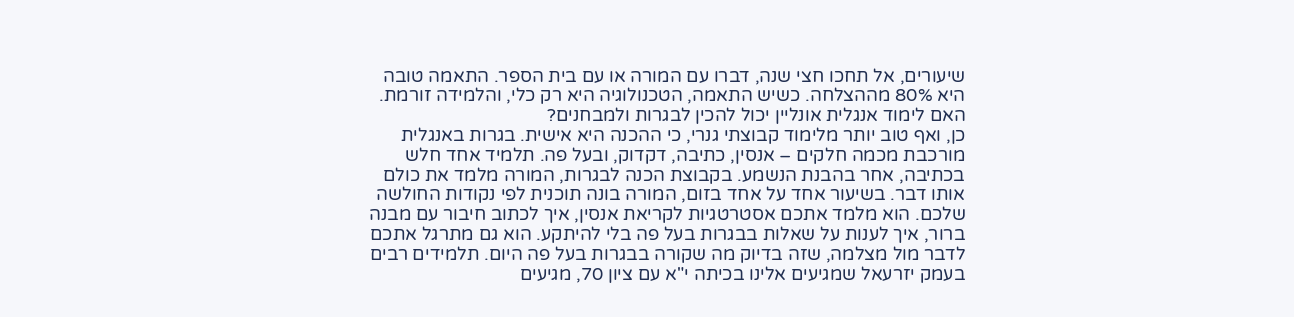שיעורים, אל תחכו חצי שנה, דברו עם המורה או עם בית הספר. התאמה טובה היא 80% מההצלחה. כשיש התאמה, הטכנולוגיה היא רק כלי, והלמידה זורמת.
האם לימוד אנגלית אונליין יכול להכין לבגרות ולמבחנים?
כן, ואף טוב יותר מלימוד קבוצתי גנרי, כי ההכנה היא אישית. בגרות באנגלית מורכבת מכמה חלקים – אנסין, כתיבה, דקדוק, ובעל פה. תלמיד אחד חלש בכתיבה, אחר בהבנת הנשמע. בקבוצת הכנה לבגרות, המורה מלמד את כולם אותו דבר. בשיעור אחד על אחד בזום, המורה בונה תוכנית לפי נקודות החולשה שלכם. הוא מלמד אתכם אסטרטגיות לקריאת אנסין, איך לכתוב חיבור עם מבנה ברור, איך לענות על שאלות בבגרות בעל פה בלי להיתקע. הוא גם מתרגל אתכם לדבר מול מצלמה, שזה בדיוק מה שקורה בבגרות בעל פה היום. תלמידים רבים בעמק יזרעאל שמגיעים אלינו בכיתה י"א עם ציון 70, מגיעים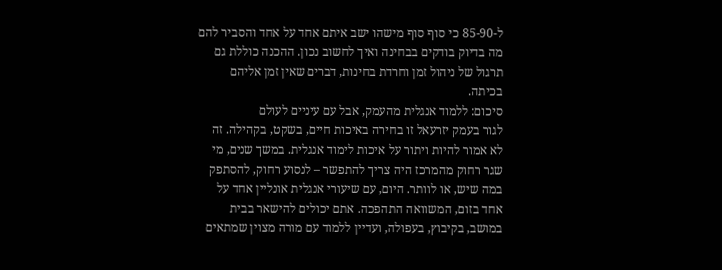ל-85-90 כי סוף סוף מישהו ישב איתם אחד על אחד והסביר להם מה בדיוק בודקים בבחינה ואיך לחשוב נכון. ההכנה כוללת גם תרגול של ניהול זמן וחרדת בחינות, דברים שאין זמן אליהם בכיתה.
סיכום: ללמוד אנגלית מהעמק, אבל עם עיניים לעולם
לגור בעמק יזרעאל זו בחירה באיכות חיים, בשקט, בקהילה. זה לא אמור להיות ויתור על איכות לימוד אנגלית. במשך שנים, מי שגר רחוק מהמרכז היה צריך להתפשר – לנסוע רחוק, להסתפק במה שיש, או לוותר. היום, עם שיעורי אנגלית אונליין אחד על אחד בזום, המשוואה התהפכה. אתם יכולים להישאר בבית במושב, בקיבוץ, בעפולה, ועדיין ללמוד עם מורה מצוין שמתאים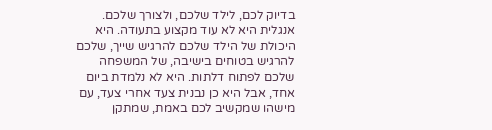בדיוק לכם, לילד שלכם, ולצורך שלכם.
אנגלית היא לא עוד מקצוע בתעודה. היא היכולת של הילד שלכם להרגיש שייך, שלכם להרגיש בטוחים בישיבה, של המשפחה שלכם לפתוח דלתות. היא לא נלמדת ביום אחד, אבל היא כן נבנית צעד אחרי צעד, עם מישהו שמקשיב לכם באמת, שמתקן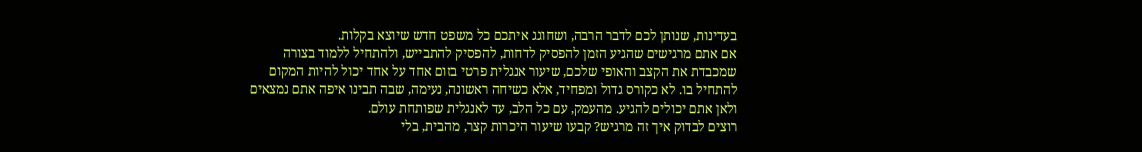בעדינות, שנותן לכם לדבר הרבה, ושחוגג איתכם כל משפט חדש שיוצא בקלות.
אם אתם מרגישים שהגיע הזמן להפסיק לדחות, להפסיק להתבייש, ולהתחיל ללמוד בצורה שמכבדת את הקצב והאופי שלכם, שיעור אנגלית פרטי בזום אחד על אחד יכול להיות המקום להתחיל בו. לא כקורס גדול ומפחיד, אלא כשיחה ראשונה, נעימה, שבה תבינו איפה אתם נמצאים ולאן אתם יכולים להגיע. מהעמק, עם כל הלב, עד לאנגלית שפותחת עולם.
רוצים לבדוק איך זה מרגיש? קבעו שיעור היכרות קצר, מהבית, בלי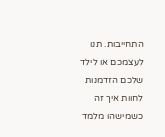התחייבות. תנו לעצמכם או לילד שלכם הזדמנות לחוות איך זה כשמישהו מלמד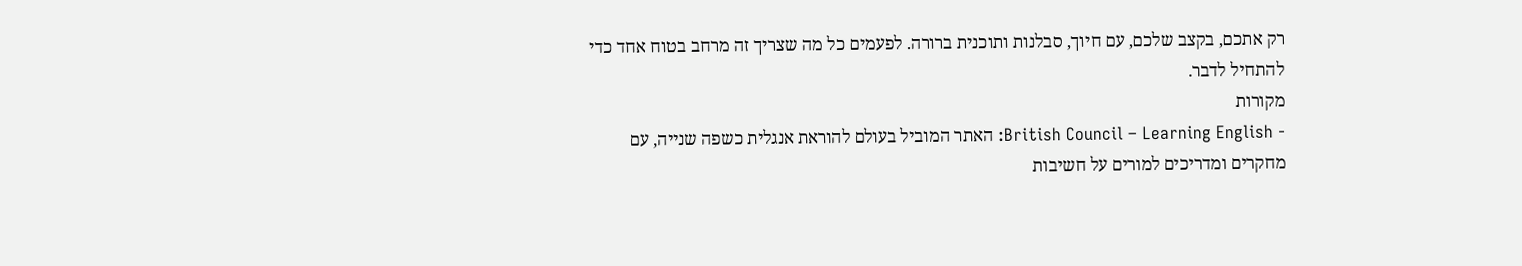רק אתכם, בקצב שלכם, עם חיוך, סבלנות ותוכנית ברורה. לפעמים כל מה שצריך זה מרחב בטוח אחד כדי להתחיל לדבר.
מקורות
- British Council – Learning English: האתר המוביל בעולם להוראת אנגלית כשפה שנייה, עם מחקרים ומדריכים למורים על חשיבות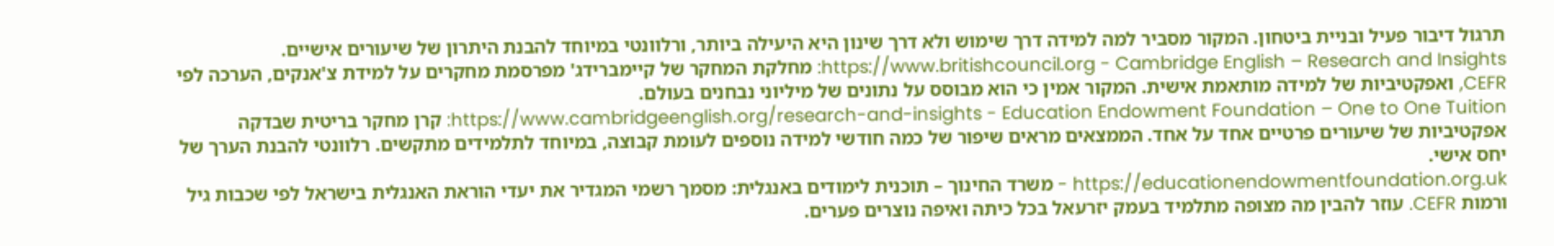תרגול דיבור פעיל ובניית ביטחון. המקור מסביר למה למידה דרך שימוש ולא דרך שינון היא היעילה ביותר, ורלוונטי במיוחד להבנת היתרון של שיעורים אישיים.
https://www.britishcouncil.org - Cambridge English – Research and Insights: מחלקת המחקר של קיימברידג' מפרסמת מחקרים על למידת צ'אנקים, הערכה לפי CEFR, ואפקטיביות של למידה מותאמת אישית. המקור אמין כי הוא מבוסס על נתונים של מיליוני נבחנים בעולם.
https://www.cambridgeenglish.org/research-and-insights - Education Endowment Foundation – One to One Tuition: קרן מחקר בריטית שבדקה אפקטיביות של שיעורים פרטיים אחד על אחד. הממצאים מראים שיפור של כמה חודשי למידה נוספים לעומת קבוצה, במיוחד לתלמידים מתקשים. רלוונטי להבנת הערך של יחס אישי.
https://educationendowmentfoundation.org.uk - משרד החינוך – תוכנית לימודים באנגלית: מסמך רשמי המגדיר את יעדי הוראת האנגלית בישראל לפי שכבות גיל ורמות CEFR. עוזר להבין מה מצופה מתלמיד בעמק יזרעאל בכל כיתה ואיפה נוצרים פערים.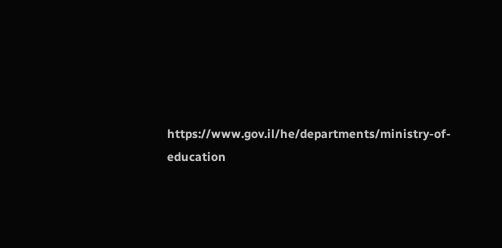https://www.gov.il/he/departments/ministry-of-education